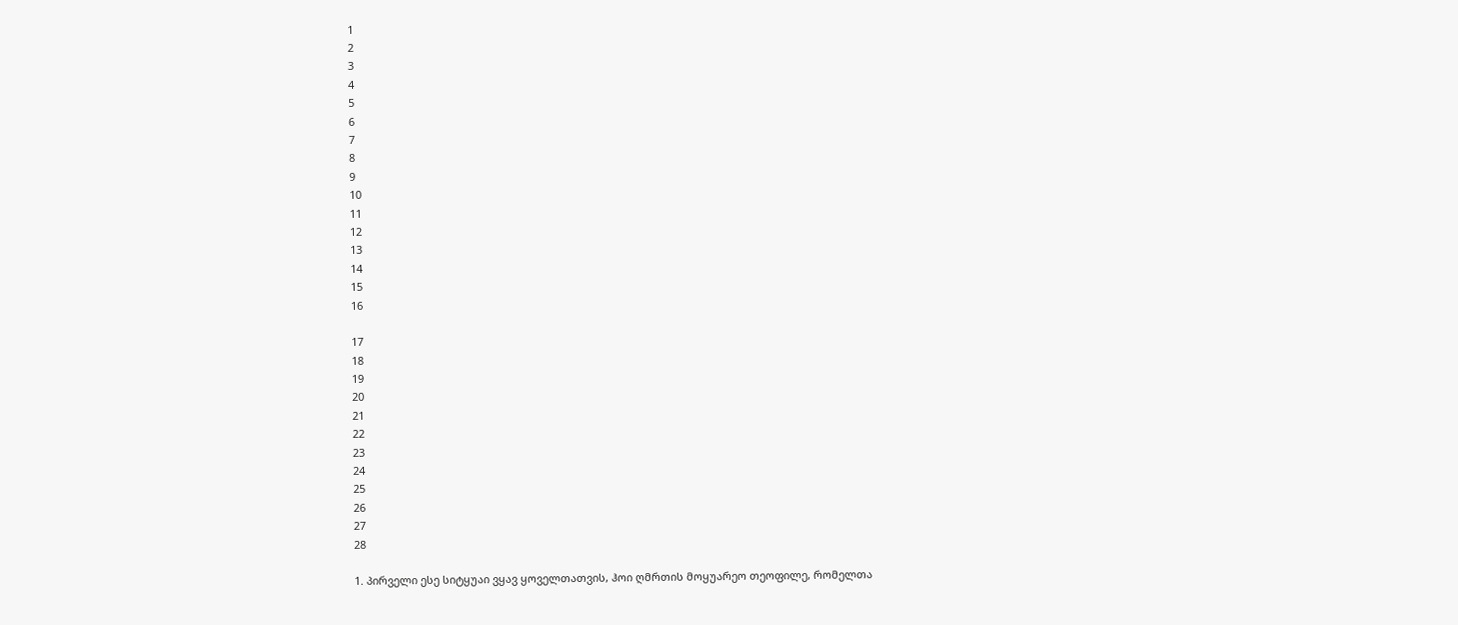1
2
3
4
5
6
7
8
9
10
11
12
13
14
15
16

17
18
19
20
21
22
23
24
25
26
27
28

1. პირველი ესე სიტყუაი ვყავ ყოველთათვის, ჰოი ღმრთის მოყუარეო თეოფილე, რომელთა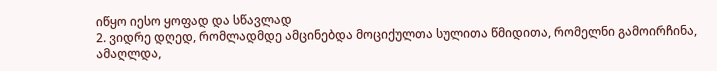იწყო იესო ყოფად და სწავლად
2. ვიდრე დღედ, რომლადმდე ამცინებდა მოციქულთა სულითა წმიდითა, რომელნი გამოირჩინა,
ამაღლდა,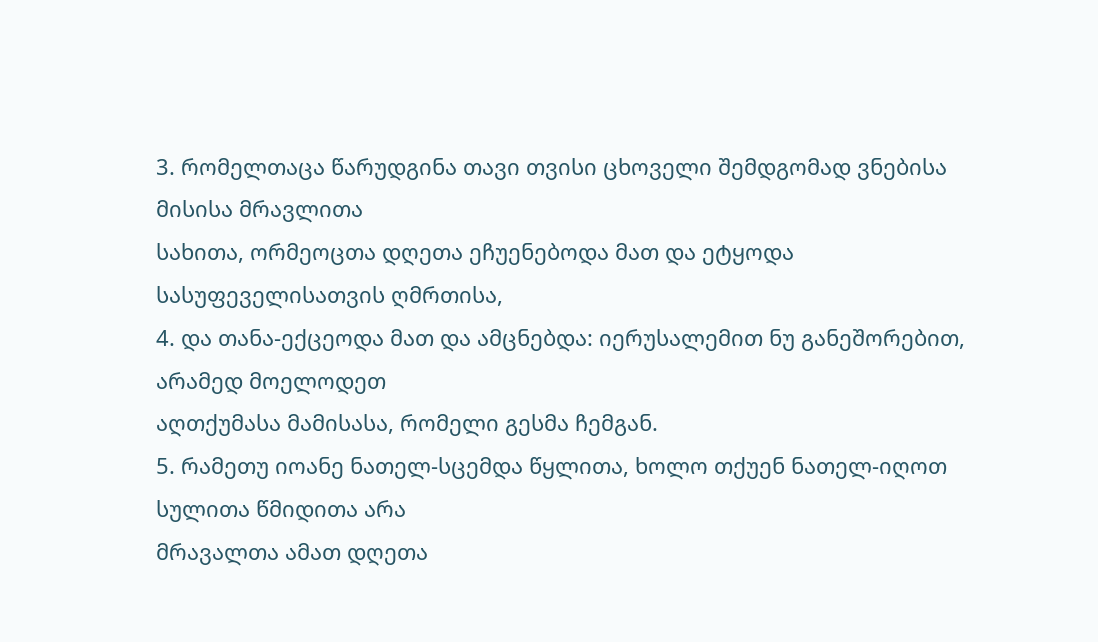3. რომელთაცა წარუდგინა თავი თვისი ცხოველი შემდგომად ვნებისა მისისა მრავლითა
სახითა, ორმეოცთა დღეთა ეჩუენებოდა მათ და ეტყოდა სასუფეველისათვის ღმრთისა,
4. და თანა-ექცეოდა მათ და ამცნებდა: იერუსალემით ნუ განეშორებით, არამედ მოელოდეთ
აღთქუმასა მამისასა, რომელი გესმა ჩემგან.
5. რამეთუ იოანე ნათელ-სცემდა წყლითა, ხოლო თქუენ ნათელ-იღოთ სულითა წმიდითა არა
მრავალთა ამათ დღეთა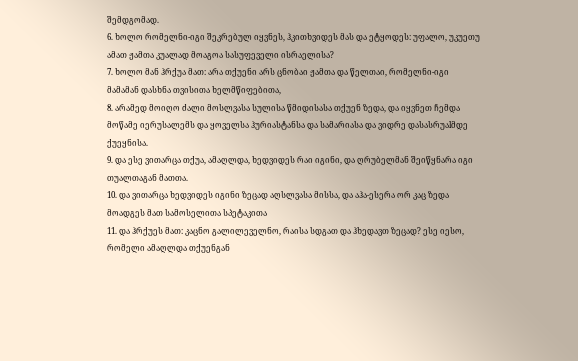შემდგომად.
6. ხოლო რომელნი-იგი შეკრებულ იყვნეს, ჰკითხვიდეს მას და ეტყოდეს: უფალო, უკუეთუ
ამათ ჟამთა კუალად მოაგოა სასუფეველი ისრაელისა?
7. ხოლო მან ჰრქუა მათ: არა თქუენი არს ცნობაი ჟამთა და წელთაი, რომელნი-იგი
მამამან დასხნა თვისითა ხელმწიფებითა,
8. არამედ მოიღო ძალი მოსლვასა სულისა წმიდისასა თქუენ ზედა, და იყვნეთ ჩემდა
მოწამე იერუსალემს და ყოველსა ჰურიასტანსა და სამარიასა და ვიდრე დასასრუაlმდე
ქუეყნისა.
9. და ესე ვითარცა თქუა, ამაღლდა, ხედვიდეს რაი იგინი, და ღრუბელმან შეიწყნარა იგი
თუალთაგან მათთა.
10. და ვითარცა ხედვიდეს იგინი ზეცად აღსლვასა მისსა, და აჰა-ესერა ორ კაც ზედა
მოადგეს მათ სამოსელითა სპეტაკითა
11. და ჰრქუეს მათ: კაცნო გალილეველნო, რაისა სდგათ და ჰხედავთ ზეცად? ესე იესო,
რომელი ამაღლდა თქუენგან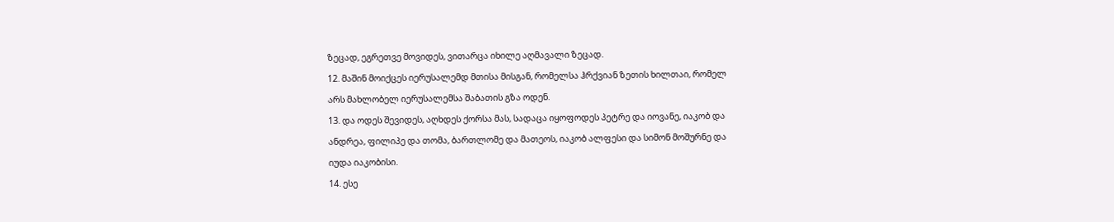ზეცად, ეგრეთვე მოვიდეს, ვითარცა იხილე აღმავალი ზეცად.
12. მაშინ მოიქცეს იერუსალემდ მთისა მისგან, რომელსა ჰრქვიან ზეთის ხილთაი, რომელ
არს მახლობელ იერუსალემსა შაბათის გზა ოდენ.
13. და ოდეს შევიდეს, აღხდეს ქორსა მას, სადაცა იყოფოდეს პეტრე და იოვანე, იაკობ და
ანდრეა, ფილიპე და თომა, ბართლომე და მათეოს, იაკობ ალფესი და სიმონ მოშურნე და
იუდა იაკობისი.
14. ესე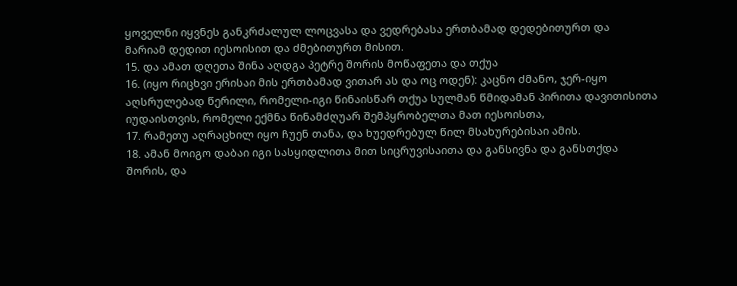ყოველნი იყვნეს განკრძალულ ლოცვასა და ვედრებასა ერთბამად დედებითურთ და
მარიამ დედით იესოისით და ძმებითურთ მისით.
15. და ამათ დღეთა შინა აღდგა პეტრე შორის მოწაფეთა და თქუა
16. (იყო რიცხვი ერისაი მის ერთბამად ვითარ ას და ოც ოდენ): კაცნო ძმანო, ჯერ-იყო
აღსრულებად წერილი, რომელი-იგი წინაისწარ თქუა სულმან წმიდამან პირითა დავითისითა
იუდაისთვის, რომელი ექმნა წინამძღუარ შემპყრობელთა მათ იესოისთა,
17. რამეთუ აღრაცხილ იყო ჩუენ თანა, და ხუედრებულ წილ მსახურებისაი ამის.
18. ამან მოიგო დაბაი იგი სასყიდლითა მით სიცრუვისაითა და განსივნა და განსთქდა
შორის, და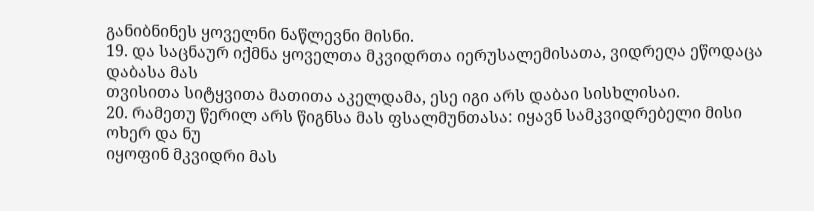განიბნინეს ყოველნი ნაწლევნი მისნი.
19. და საცნაურ იქმნა ყოველთა მკვიდრთა იერუსალემისათა, ვიდრეღა ეწოდაცა დაბასა მას
თვისითა სიტყვითა მათითა აკელდამა, ესე იგი არს დაბაი სისხლისაი.
20. რამეთუ წერილ არს წიგნსა მას ფსალმუნთასა: იყავნ სამკვიდრებელი მისი ოხერ და ნუ
იყოფინ მკვიდრი მას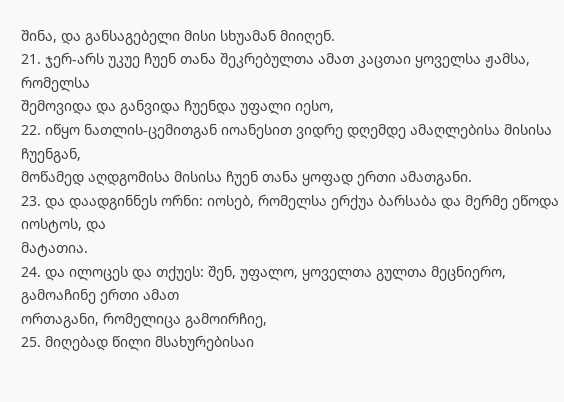შინა, და განსაგებელი მისი სხუამან მიიღენ.
21. ჯერ-არს უკუე ჩუენ თანა შეკრებულთა ამათ კაცთაი ყოველსა ჟამსა, რომელსა
შემოვიდა და განვიდა ჩუენდა უფალი იესო,
22. იწყო ნათლის-ცემითგან იოანესით ვიდრე დღემდე ამაღლებისა მისისა ჩუენგან,
მოწამედ აღდგომისა მისისა ჩუენ თანა ყოფად ერთი ამათგანი.
23. და დაადგინნეს ორნი: იოსებ, რომელსა ერქუა ბარსაბა და მერმე ეწოდა იოსტოს, და
მატათია.
24. და ილოცეს და თქუეს: შენ, უფალო, ყოველთა გულთა მეცნიერო, გამოაჩინე ერთი ამათ
ორთაგანი, რომელიცა გამოირჩიე,
25. მიღებად წილი მსახურებისაი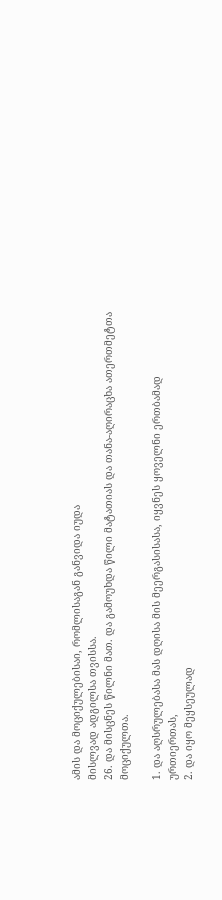ამის და მოციქულებისაი, რომლისაგან განვიდა იუდა
მისლვად ადგილსა თვისსა.
26. და მისცნეს წილნი მათ. და გამოუხდა წილი მატათიას და თანა-აღირაცხა ათერთმეტთა
მოციქულთა.

1. და აღსრულებასა მას დღისა მის მეერგასისასა, იყვნეს ყოველნი ერთბამად
ურთიერთას,
2. და იყო მეყსეულად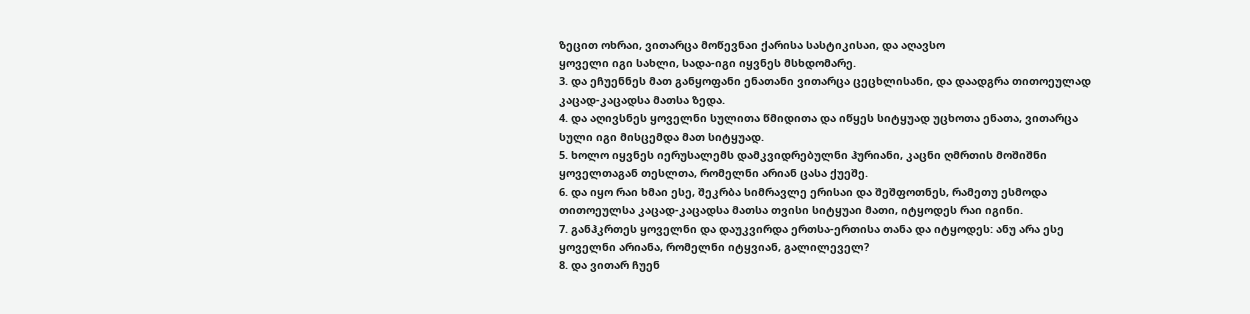ზეცით ოხრაი, ვითარცა მოწევნაი ქარისა სასტიკისაი, და აღავსო
ყოველი იგი სახლი, სადა-იგი იყვნეს მსხდომარე.
3. და ეჩუენნეს მათ განყოფანი ენათანი ვითარცა ცეცხლისანი, და დაადგრა თითოეულად
კაცად-კაცადსა მათსა ზედა.
4. და აღივსნეს ყოველნი სულითა წმიდითა და იწყეს სიტყუად უცხოთა ენათა, ვითარცა
სული იგი მისცემდა მათ სიტყუად.
5. ხოლო იყვნეს იერუსალემს დამკვიდრებულნი ჰურიანი, კაცნი ღმრთის მოშიშნი
ყოველთაგან თესლთა, რომელნი არიან ცასა ქუეშე.
6. და იყო რაი ხმაი ესე, შეკრბა სიმრავლე ერისაი და შეშფოთნეს, რამეთუ ესმოდა
თითოეულსა კაცად-კაცადსა მათსა თვისი სიტყუაი მათი, იტყოდეს რაი იგინი.
7. განჰკრთეს ყოველნი და დაუკვირდა ერთსა-ერთისა თანა და იტყოდეს: ანუ არა ესე
ყოველნი არიანა, რომელნი იტყვიან, გალილეველ?
8. და ვითარ ჩუენ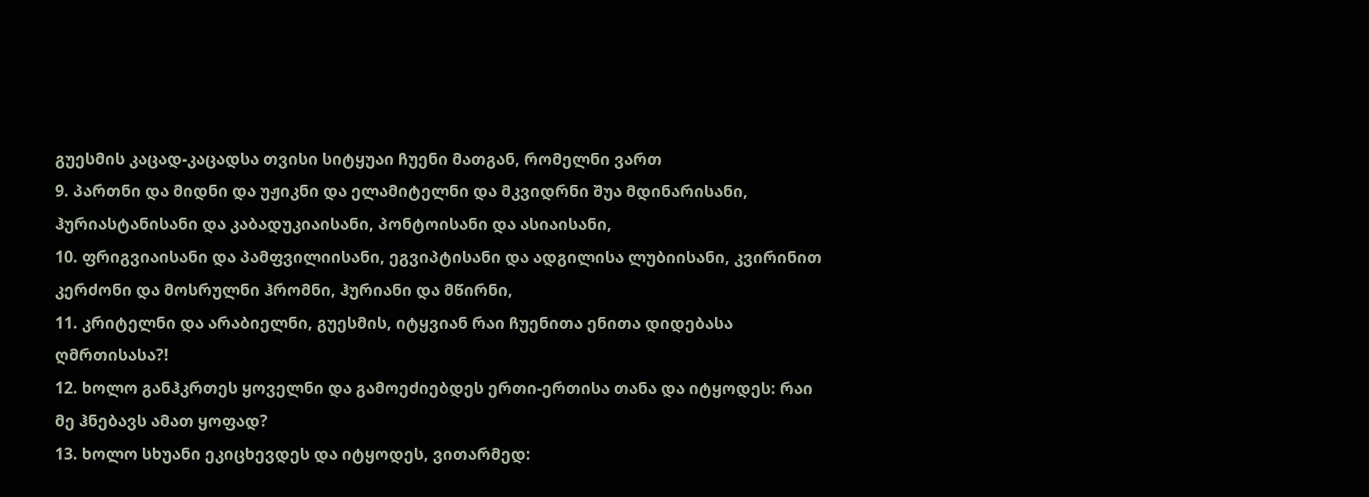გუესმის კაცად-კაცადსა თვისი სიტყუაი ჩუენი მათგან, რომელნი ვართ
9. პართნი და მიდნი და უჟიკნი და ელამიტელნი და მკვიდრნი შუა მდინარისანი,
ჰურიასტანისანი და კაბადუკიაისანი, პონტოისანი და ასიაისანი,
10. ფრიგვიაისანი და პამფვილიისანი, ეგვიპტისანი და ადგილისა ლუბიისანი, კვირინით
კერძონი და მოსრულნი ჰრომნი, ჰურიანი და მწირნი,
11. კრიტელნი და არაბიელნი, გუესმის, იტყვიან რაი ჩუენითა ენითა დიდებასა
ღმრთისასა?!
12. ხოლო განჰკრთეს ყოველნი და გამოეძიებდეს ერთი-ერთისა თანა და იტყოდეს: რაი
მე ჰნებავს ამათ ყოფად?
13. ხოლო სხუანი ეკიცხევდეს და იტყოდეს, ვითარმედ: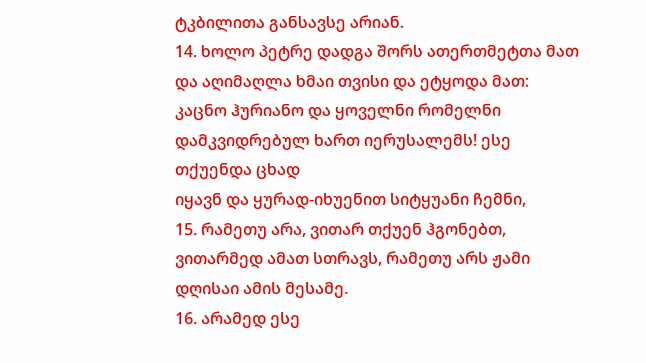ტკბილითა განსავსე არიან.
14. ხოლო პეტრე დადგა შორს ათერთმეტთა მათ და აღიმაღლა ხმაი თვისი და ეტყოდა მათ:
კაცნო ჰურიანო და ყოველნი რომელნი დამკვიდრებულ ხართ იერუსალემს! ესე თქუენდა ცხად
იყავნ და ყურად-იხუენით სიტყუანი ჩემნი,
15. რამეთუ არა, ვითარ თქუენ ჰგონებთ, ვითარმედ ამათ სთრავს, რამეთუ არს ჟამი
დღისაი ამის მესამე.
16. არამედ ესე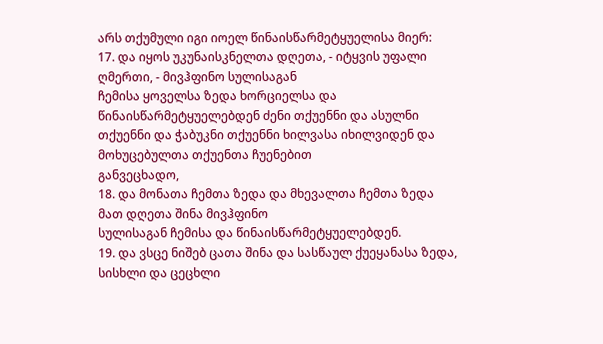არს თქუმული იგი იოელ წინაისწარმეტყუელისა მიერ:
17. და იყოს უკუნაისკნელთა დღეთა, - იტყვის უფალი ღმერთი, - მივჰფინო სულისაგან
ჩემისა ყოველსა ზედა ხორციელსა და წინაისწარმეტყუელებდენ ძენი თქუენნი და ასულნი
თქუენნი და ჭაბუკნი თქუენნი ხილვასა იხილვიდენ და მოხუცებულთა თქუენთა ჩუენებით
განვეცხადო,
18. და მონათა ჩემთა ზედა და მხევალთა ჩემთა ზედა მათ დღეთა შინა მივჰფინო
სულისაგან ჩემისა და წინაისწარმეტყუელებდენ.
19. და ვსცე ნიშებ ცათა შინა და სასწაულ ქუეყანასა ზედა, სისხლი და ცეცხლი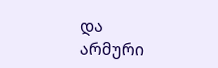და
არმური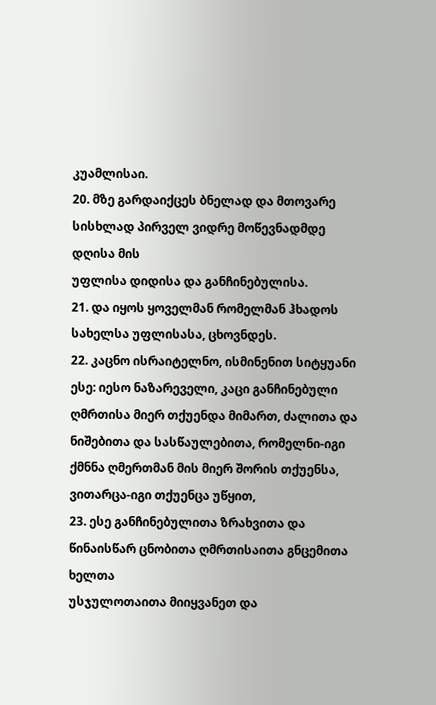კუამლისაი.
20. მზე გარდაიქცეს ბნელად და მთოვარე სისხლად პირველ ვიდრე მოწევნადმდე დღისა მის
უფლისა დიდისა და განჩინებულისა.
21. და იყოს ყოველმან რომელმან ჰხადოს სახელსა უფლისასა, ცხოვნდეს.
22. კაცნო ისრაიტელნო, ისმინენით სიტყუანი ესე: იესო ნაზარეველი, კაცი განჩინებული
ღმრთისა მიერ თქუენდა მიმართ, ძალითა და ნიშებითა და სასწაულებითა, რომელნი-იგი
ქმნნა ღმერთმან მის მიერ შორის თქუენსა, ვითარცა-იგი თქუენცა უწყით,
23. ესე განჩინებულითა ზრახვითა და წინაისწარ ცნობითა ღმრთისაითა გნცემითა ხელთა
უსჯულოთაითა მიიყვანეთ და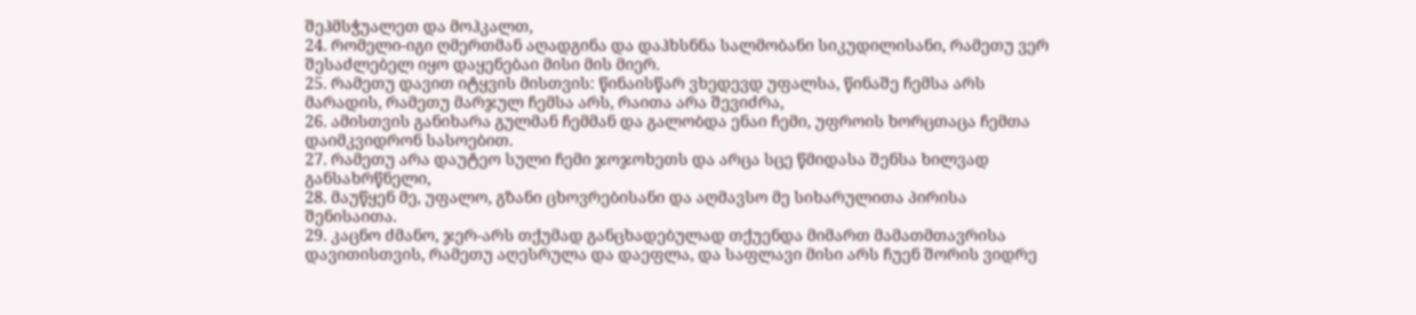შეჰმსჭუალეთ და მოჰკალთ,
24. რომელი-იგი ღმერთმან აღადგინა და დაჰხსნნა სალმობანი სიკუდილისანი, რამეთუ ვერ
შესაძლებელ იყო დაყენებაი მისი მის მიერ.
25. რამეთუ დავით იტყვის მისთვის: წინაისწარ ვხედევდ უფალსა, წინაშე ჩემსა არს
მარადის, რამეთუ მარჯულ ჩემსა არს, რაითა არა შევიძრა,
26. ამისთვის განიხარა გულმან ჩემმან და გალობდა ენაი ჩემი, უფროის ხორცთაცა ჩემთა
დაიმკვიდრონ სასოებით.
27. რამეთუ არა დაუტეო სული ჩემი ჯოჯოხეთს და არცა სცე წმიდასა შენსა ხილვად
განსახრწნელი,
28. მაუწყენ მე, უფალო, გზანი ცხოვრებისანი და აღმავსო მე სიხარულითა პირისა
შენისაითა.
29. კაცნო ძმანო, ჯერ-არს თქუმად განცხადებულად თქუენდა მიმართ მამათმთავრისა
დავითისთვის, რამეთუ აღესრულა და დაეფლა, და საფლავი მისი არს ჩუენ შორის ვიდრე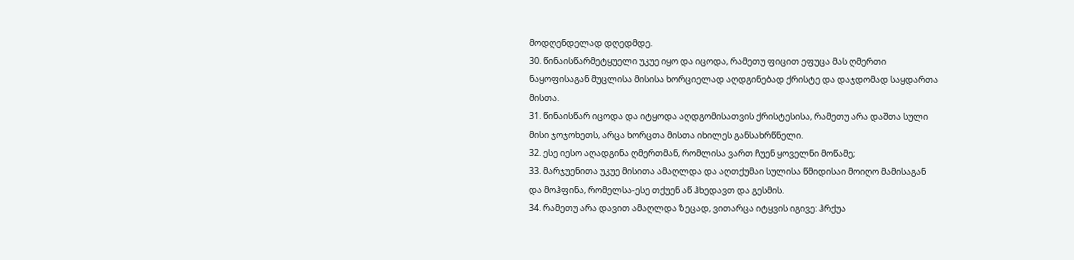მოდღენდელად დღედმდე.
30. წინაისწარმეტყუელი უკუე იყო და იცოდა, რამეთუ ფიცით ეფუცა მას ღმერთი
ნაყოფისაგან მუცლისა მისისა ხორციელად აღდგინებად ქრისტე და დაჯდომად საყდართა
მისთა.
31. წინაისწარ იცოდა და იტყოდა აღდგომისათვის ქრისტესისა, რამეთუ არა დაშთა სული
მისი ჯოჯოხეთს, არცა ხორცთა მისთა იხილეს განსახრწნელი.
32. ესე იესო აღადგინა ღმერთმან, რომლისა ვართ ჩუენ ყოველნი მოწამე;
33. მარჯუენითა უკუე მისითა ამაღლდა და აღთქუმაი სულისა წმიდისაი მოიღო მამისაგან
და მოჰფინა, რომელსა-ესე თქუენ აწ ჰხედავთ და გესმის.
34. რამეთუ არა დავით ამაღლდა ზეცად, ვითარცა იტყვის იგივე: ჰრქუა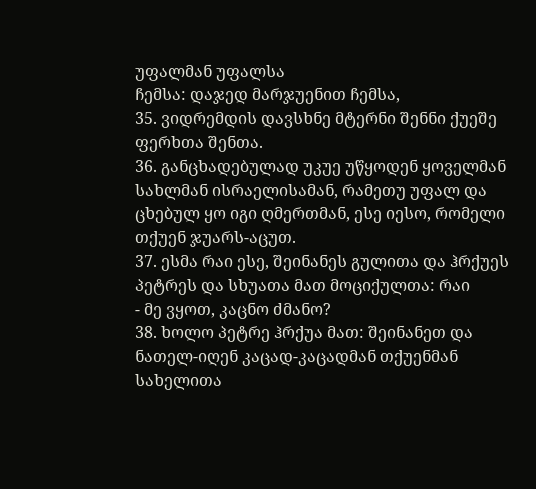უფალმან უფალსა
ჩემსა: დაჯედ მარჯუენით ჩემსა,
35. ვიდრემდის დავსხნე მტერნი შენნი ქუეშე ფერხთა შენთა.
36. განცხადებულად უკუე უწყოდენ ყოველმან სახლმან ისრაელისამან, რამეთუ უფალ და
ცხებულ ყო იგი ღმერთმან, ესე იესო, რომელი თქუენ ჯუარს-აცუთ.
37. ესმა რაი ესე, შეინანეს გულითა და ჰრქუეს პეტრეს და სხუათა მათ მოციქულთა: რაი
- მე ვყოთ, კაცნო ძმანო?
38. ხოლო პეტრე ჰრქუა მათ: შეინანეთ და ნათელ-იღენ კაცად-კაცადმან თქუენმან
სახელითა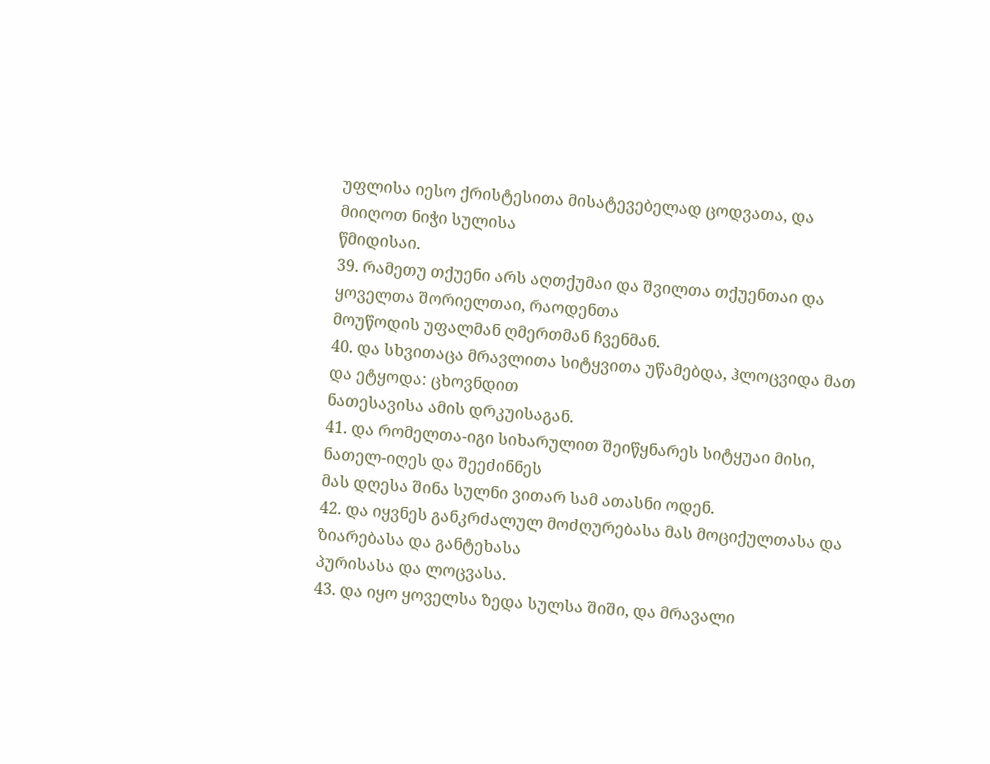უფლისა იესო ქრისტესითა მისატევებელად ცოდვათა, და მიიღოთ ნიჭი სულისა
წმიდისაი.
39. რამეთუ თქუენი არს აღთქუმაი და შვილთა თქუენთაი და ყოველთა შორიელთაი, რაოდენთა
მოუწოდის უფალმან ღმერთმან ჩვენმან.
40. და სხვითაცა მრავლითა სიტყვითა უწამებდა, ჰლოცვიდა მათ და ეტყოდა: ცხოვნდით
ნათესავისა ამის დრკუისაგან.
41. და რომელთა-იგი სიხარულით შეიწყნარეს სიტყუაი მისი, ნათელ-იღეს და შეეძინნეს
მას დღესა შინა სულნი ვითარ სამ ათასნი ოდენ.
42. და იყვნეს განკრძალულ მოძღურებასა მას მოციქულთასა და ზიარებასა და განტეხასა
პურისასა და ლოცვასა.
43. და იყო ყოველსა ზედა სულსა შიში, და მრავალი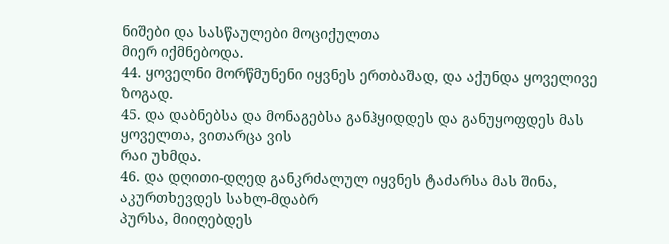ნიშები და სასწაულები მოციქულთა
მიერ იქმნებოდა.
44. ყოველნი მორწმუნენი იყვნეს ერთბაშად, და აქუნდა ყოველივე ზოგად.
45. და დაბნებსა და მონაგებსა განჰყიდდეს და განუყოფდეს მას ყოველთა, ვითარცა ვის
რაი უხმდა.
46. და დღითი-დღედ განკრძალულ იყვნეს ტაძარსა მას შინა, აკურთხევდეს სახლ-მდაბრ
პურსა, მიიღებდეს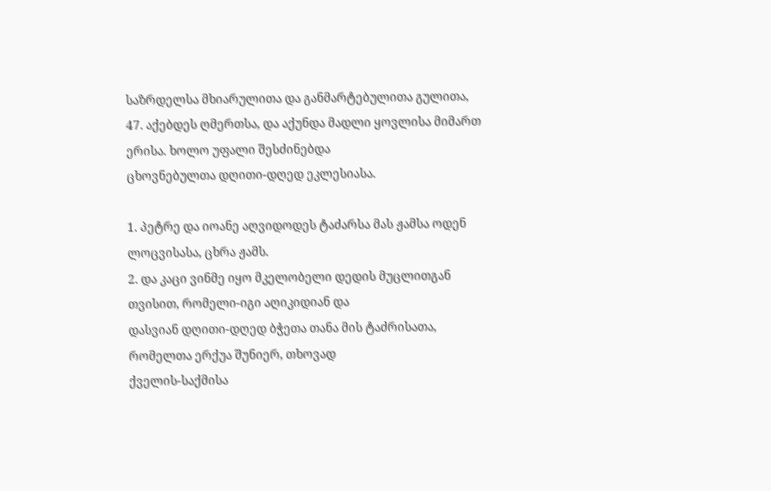საზრდელსა მხიარულითა და განმარტებულითა გულითა,
47. აქებდეს ღმერთსა, და აქუნდა მადლი ყოვლისა მიმართ ერისა. ხოლო უფალი შესძინებდა
ცხოვნებულთა დღითი-დღედ ეკლესიასა.

1. პეტრე და იოანე აღვიდოდეს ტაძარსა მას ჟამსა ოდენ ლოცვისასა, ცხრა ჟამს.
2. და კაცი ვინმე იყო მკელობელი დედის მუცლითგან თვისით, რომელი-იგი აღიკიდიან და
დასვიან დღითი-დღედ ბჭეთა თანა მის ტაძრისათა, რომელთა ერქუა შუნიერ, თხოვად
ქველის-საქმისა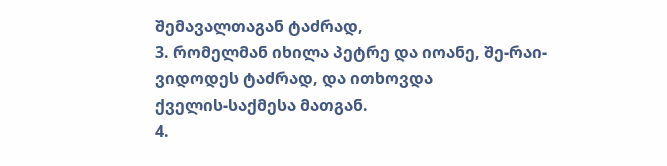შემავალთაგან ტაძრად,
3. რომელმან იხილა პეტრე და იოანე, შე-რაი-ვიდოდეს ტაძრად, და ითხოვდა
ქველის-საქმესა მათგან.
4.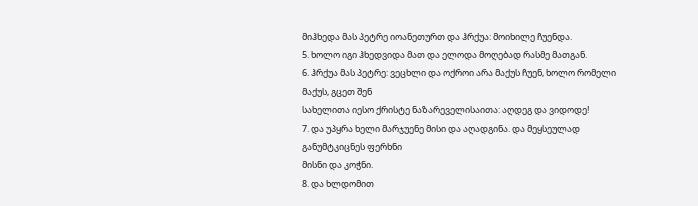მიჰხედა მას პეტრე იოანეთურთ და ჰრქუა: მოიხილე ჩუენდა.
5. ხოლო იგი ჰხედვიდა მათ და ელოდა მოღებად რასმე მათგან.
6. ჰრქუა მას პეტრე: ვეცხლი და ოქროი არა მაქუს ჩუენ, ხოლო რომელი მაქუს, გცეთ შენ
სახელითა იესო ქრისტე ნაზარეველისაითა: აღდეგ და ვიდოდე!
7. და უპყრა ხელი მარჯუენე მისი და აღადგინა. და მეყსეულად განუმტკიცნეს ფერხნი
მისნი და კოჭნი.
8. და ხლდომით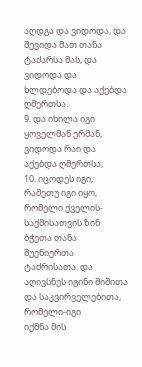აღდგა და ვიდოდა, და შევიდა მათ თანა ტაძარსა მას, და ვიდოდა და
ხლდებოდა და აქებდა ღმერთსა.
9. და იხილა იგი ყოველმან ერმან, ვიდოდა რაი და აქებდა ღმერთსა;
10. იცოდეს იგი, რამეთუ იგი იყო, რომელი ქველის-საქმისათვის ზინ ბჭეთა თანა
შუენიერთა ტაძრისათა. და აღივსნეს იგინი შიშითა და საკვირველებითა, რომელი-იგი
იქმნა მის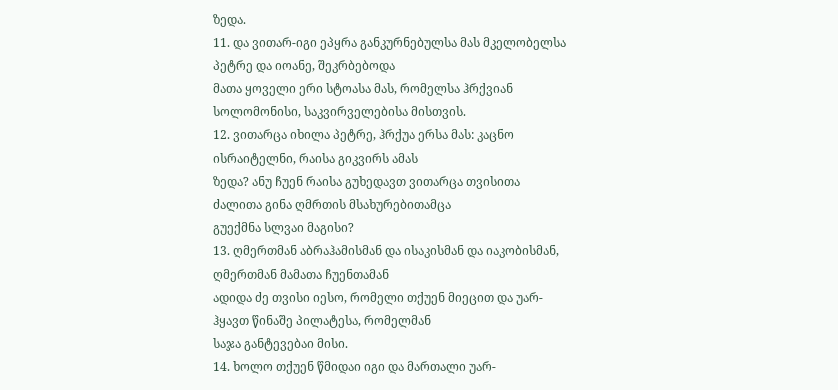ზედა.
11. და ვითარ-იგი ეპყრა განკურნებულსა მას მკელობელსა პეტრე და იოანე, შეკრბებოდა
მათა ყოველი ერი სტოასა მას, რომელსა ჰრქვიან სოლომონისი, საკვირველებისა მისთვის.
12. ვითარცა იხილა პეტრე, ჰრქუა ერსა მას: კაცნო ისრაიტელნი, რაისა გიკვირს ამას
ზედა? ანუ ჩუენ რაისა გუხედავთ ვითარცა თვისითა ძალითა გინა ღმრთის მსახურებითამცა
გუექმნა სლვაი მაგისი?
13. ღმერთმან აბრაჰამისმან და ისაკისმან და იაკობისმან, ღმერთმან მამათა ჩუენთამან
ადიდა ძე თვისი იესო, რომელი თქუენ მიეცით და უარ-ჰყავთ წინაშე პილატესა, რომელმან
საჯა განტევებაი მისი.
14. ხოლო თქუენ წმიდაი იგი და მართალი უარ-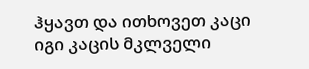ჰყავთ და ითხოვეთ კაცი იგი კაცის მკლველი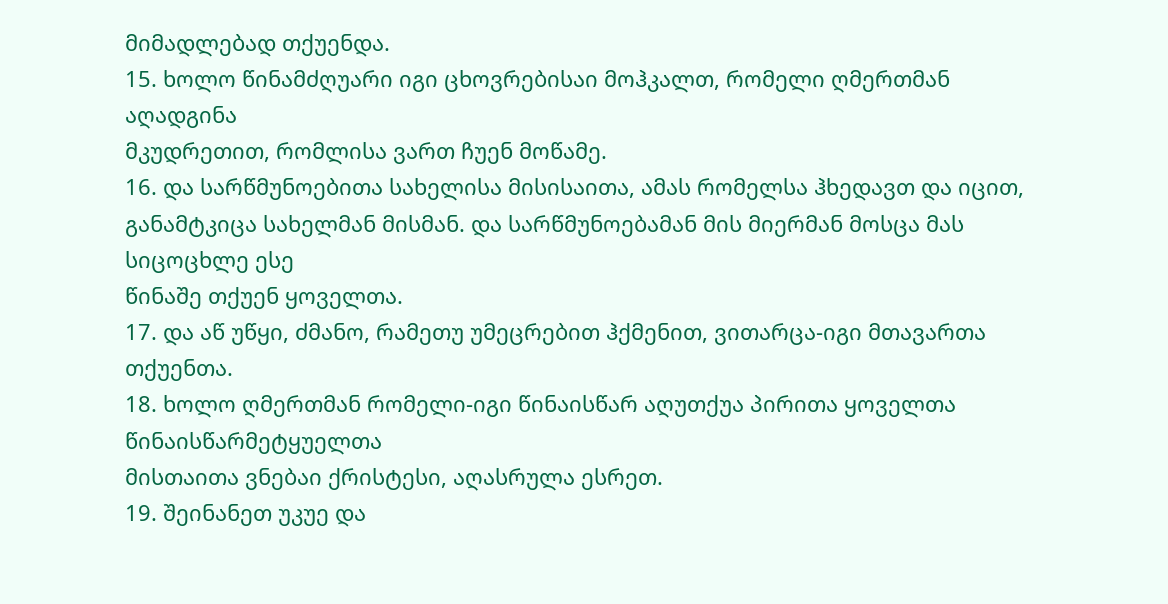მიმადლებად თქუენდა.
15. ხოლო წინამძღუარი იგი ცხოვრებისაი მოჰკალთ, რომელი ღმერთმან აღადგინა
მკუდრეთით, რომლისა ვართ ჩუენ მოწამე.
16. და სარწმუნოებითა სახელისა მისისაითა, ამას რომელსა ჰხედავთ და იცით,
განამტკიცა სახელმან მისმან. და სარწმუნოებამან მის მიერმან მოსცა მას სიცოცხლე ესე
წინაშე თქუენ ყოველთა.
17. და აწ უწყი, ძმანო, რამეთუ უმეცრებით ჰქმენით, ვითარცა-იგი მთავართა თქუენთა.
18. ხოლო ღმერთმან რომელი-იგი წინაისწარ აღუთქუა პირითა ყოველთა წინაისწარმეტყუელთა
მისთაითა ვნებაი ქრისტესი, აღასრულა ესრეთ.
19. შეინანეთ უკუე და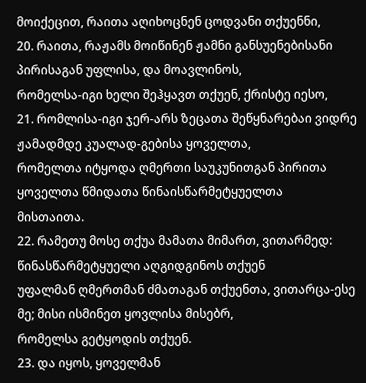მოიქეცით, რაითა აღიხოცნენ ცოდვანი თქუენნი,
20. რაითა, რაჟამს მოიწინენ ჟამნი განსუენებისანი პირისაგან უფლისა, და მოავლინოს,
რომელსა-იგი ხელი შეჰყავთ თქუენ, ქრისტე იესო,
21. რომლისა-იგი ჯერ-არს ზეცათა შეწყნარებაი ვიდრე ჟამადმდე კუალად-გებისა ყოველთა,
რომელთა იტყოდა ღმერთი საუკუნითგან პირითა ყოველთა წმიდათა წინაისწარმეტყუელთა
მისთაითა.
22. რამეთუ მოსე თქუა მამათა მიმართ, ვითარმედ: წინასწარმეტყუელი აღგიდგინოს თქუენ
უფალმან ღმერთმან ძმათაგან თქუენთა, ვითარცა-ესე მე; მისი ისმინეთ ყოვლისა მისებრ,
რომელსა გეტყოდის თქუენ.
23. და იყოს, ყოველმან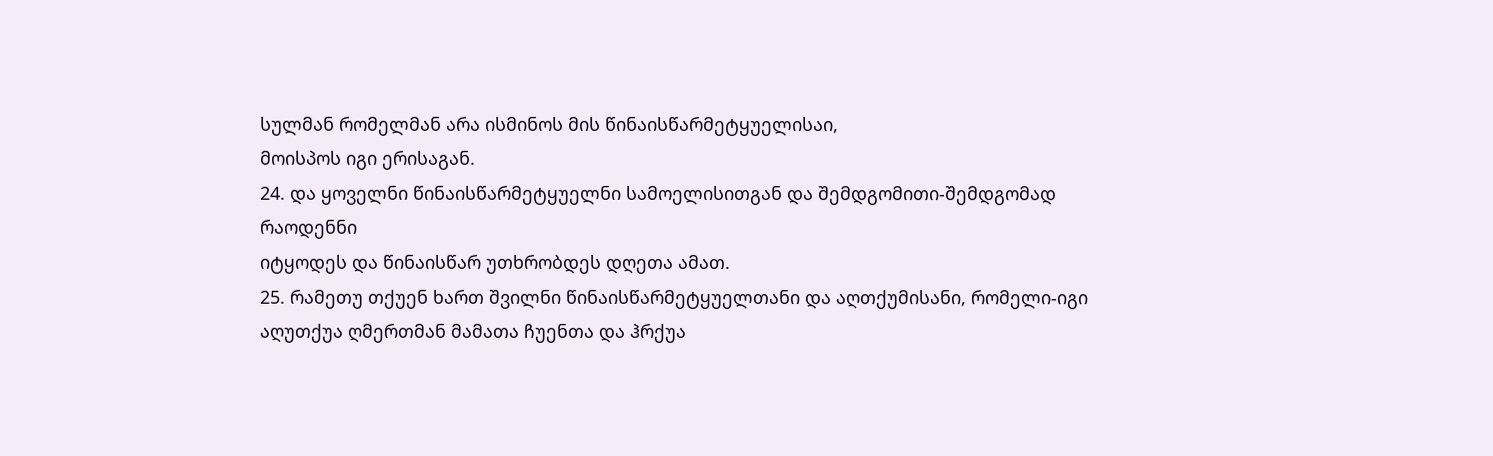სულმან რომელმან არა ისმინოს მის წინაისწარმეტყუელისაი,
მოისპოს იგი ერისაგან.
24. და ყოველნი წინაისწარმეტყუელნი სამოელისითგან და შემდგომითი-შემდგომად რაოდენნი
იტყოდეს და წინაისწარ უთხრობდეს დღეთა ამათ.
25. რამეთუ თქუენ ხართ შვილნი წინაისწარმეტყუელთანი და აღთქუმისანი, რომელი-იგი
აღუთქუა ღმერთმან მამათა ჩუენთა და ჰრქუა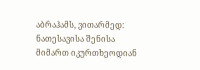აბრაჰამს, ვითარმედ: ნათესავისა შენისა
მიმართ იკურთხეოდიან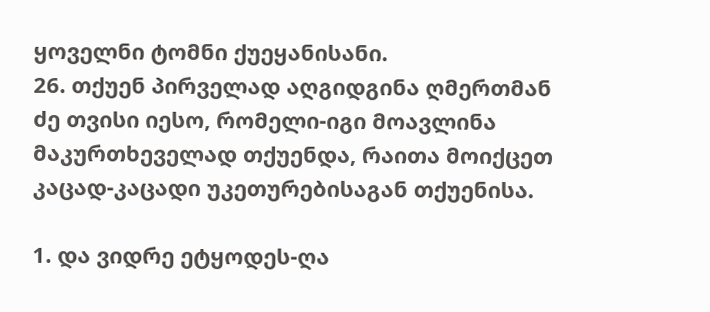ყოველნი ტომნი ქუეყანისანი.
26. თქუენ პირველად აღგიდგინა ღმერთმან ძე თვისი იესო, რომელი-იგი მოავლინა
მაკურთხეველად თქუენდა, რაითა მოიქცეთ კაცად-კაცადი უკეთურებისაგან თქუენისა.

1. და ვიდრე ეტყოდეს-ღა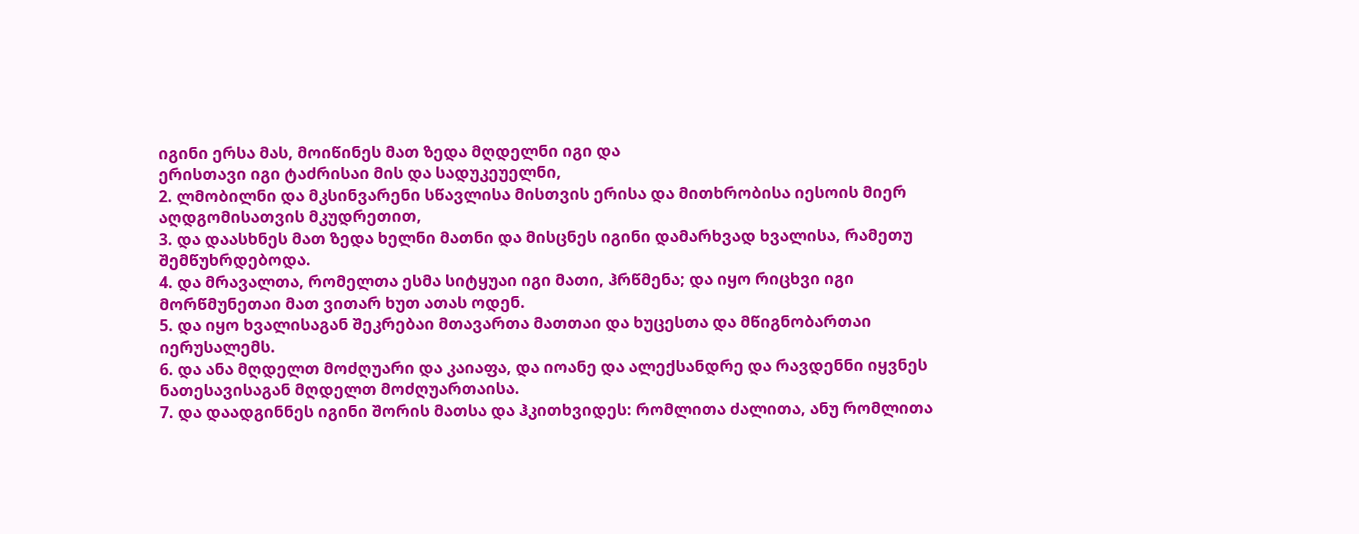იგინი ერსა მას, მოიწინეს მათ ზედა მღდელნი იგი და
ერისთავი იგი ტაძრისაი მის და სადუკეუელნი,
2. ლმობილნი და მკსინვარენი სწავლისა მისთვის ერისა და მითხრობისა იესოის მიერ
აღდგომისათვის მკუდრეთით,
3. და დაასხნეს მათ ზედა ხელნი მათნი და მისცნეს იგინი დამარხვად ხვალისა, რამეთუ
შემწუხრდებოდა.
4. და მრავალთა, რომელთა ესმა სიტყუაი იგი მათი, ჰრწმენა; და იყო რიცხვი იგი
მორწმუნეთაი მათ ვითარ ხუთ ათას ოდენ.
5. და იყო ხვალისაგან შეკრებაი მთავართა მათთაი და ხუცესთა და მწიგნობართაი
იერუსალემს.
6. და ანა მღდელთ მოძღუარი და კაიაფა, და იოანე და ალექსანდრე და რავდენნი იყვნეს
ნათესავისაგან მღდელთ მოძღუართაისა.
7. და დაადგინნეს იგინი შორის მათსა და ჰკითხვიდეს: რომლითა ძალითა, ანუ რომლითა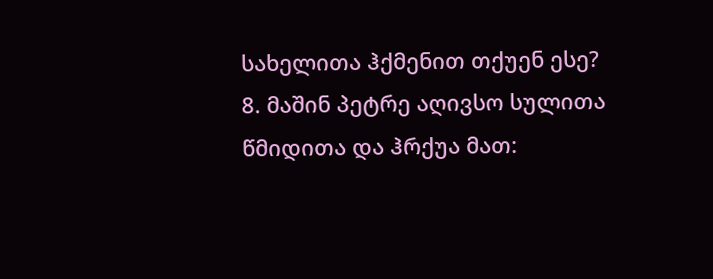სახელითა ჰქმენით თქუენ ესე?
8. მაშინ პეტრე აღივსო სულითა წმიდითა და ჰრქუა მათ: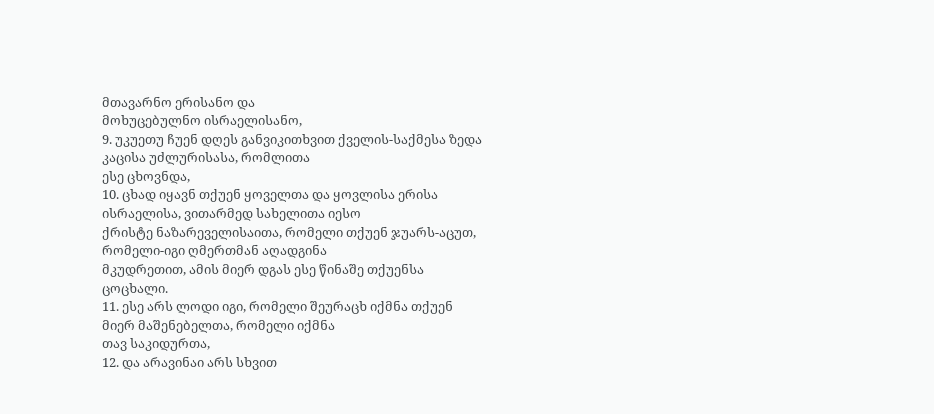მთავარნო ერისანო და
მოხუცებულნო ისრაელისანო,
9. უკუეთუ ჩუენ დღეს განვიკითხვით ქველის-საქმესა ზედა კაცისა უძლურისასა, რომლითა
ესე ცხოვნდა,
10. ცხად იყავნ თქუენ ყოველთა და ყოვლისა ერისა ისრაელისა, ვითარმედ სახელითა იესო
ქრისტე ნაზარეველისაითა, რომელი თქუენ ჯუარს-აცუთ, რომელი-იგი ღმერთმან აღადგინა
მკუდრეთით, ამის მიერ დგას ესე წინაშე თქუენსა ცოცხალი.
11. ესე არს ლოდი იგი, რომელი შეურაცხ იქმნა თქუენ მიერ მაშენებელთა, რომელი იქმნა
თავ საკიდურთა,
12. და არავინაი არს სხვით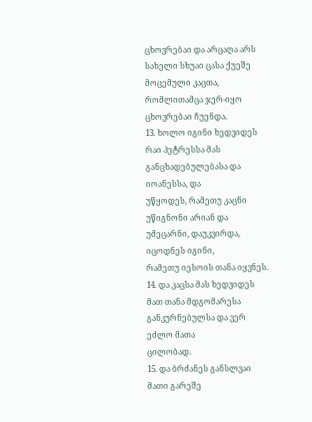ცხოვრებაი და არცაღა არს სახელი სხუაი ცასა ქუეშე
მოცემული კაცთა, რომლითამცა ჯერ-იყო ცხოვრებაი ჩუენდა.
13. ხოლო იგინი ხედვიდეს რაი პეტრესსა მას განცხადებულებასა და იოანესსა, და
უწყოდეს, რამეთუ კაცნი უწიგნონი არიან და უმეცარნი, დაუკვირდა, იცოდნეს იგინი,
რამეთუ იესოის თანა იყვნეს.
14. და კაცსა მას ხედვიდეს მათ თანა მდგომარესა განკურნებულსა და ვერ ეძლო მათა
ცილობად.
15. და ბრძანეს განსლვაი მათი გარეშე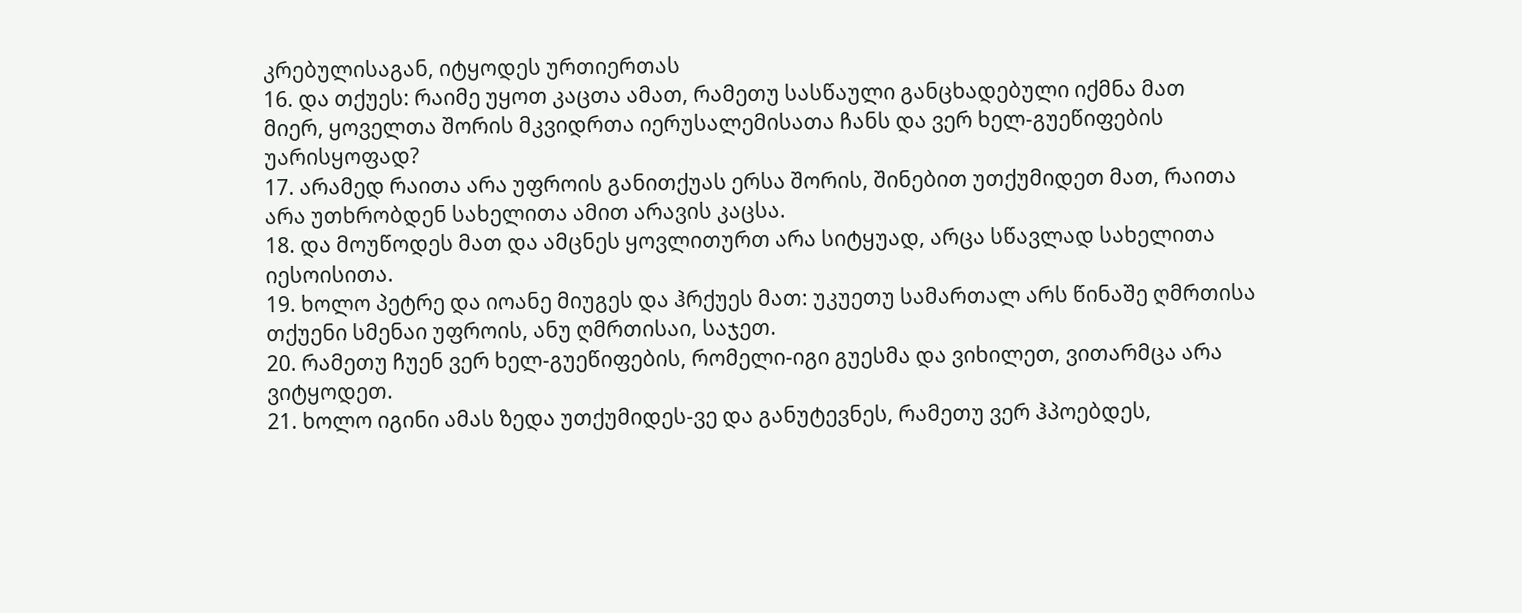კრებულისაგან, იტყოდეს ურთიერთას
16. და თქუეს: რაიმე უყოთ კაცთა ამათ, რამეთუ სასწაული განცხადებული იქმნა მათ
მიერ, ყოველთა შორის მკვიდრთა იერუსალემისათა ჩანს და ვერ ხელ-გუეწიფების
უარისყოფად?
17. არამედ რაითა არა უფროის განითქუას ერსა შორის, შინებით უთქუმიდეთ მათ, რაითა
არა უთხრობდენ სახელითა ამით არავის კაცსა.
18. და მოუწოდეს მათ და ამცნეს ყოვლითურთ არა სიტყუად, არცა სწავლად სახელითა
იესოისითა.
19. ხოლო პეტრე და იოანე მიუგეს და ჰრქუეს მათ: უკუეთუ სამართალ არს წინაშე ღმრთისა
თქუენი სმენაი უფროის, ანუ ღმრთისაი, საჯეთ.
20. რამეთუ ჩუენ ვერ ხელ-გუეწიფების, რომელი-იგი გუესმა და ვიხილეთ, ვითარმცა არა
ვიტყოდეთ.
21. ხოლო იგინი ამას ზედა უთქუმიდეს-ვე და განუტევნეს, რამეთუ ვერ ჰპოებდეს,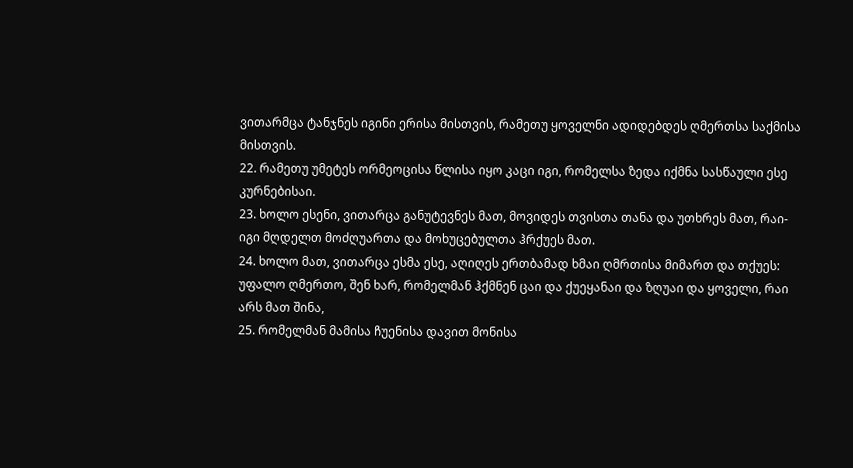ვითარმცა ტანჯნეს იგინი ერისა მისთვის, რამეთუ ყოველნი ადიდებდეს ღმერთსა საქმისა
მისთვის.
22. რამეთუ უმეტეს ორმეოცისა წლისა იყო კაცი იგი, რომელსა ზედა იქმნა სასწაული ესე
კურნებისაი.
23. ხოლო ესენი, ვითარცა განუტევნეს მათ, მოვიდეს თვისთა თანა და უთხრეს მათ, რაი-
იგი მღდელთ მოძღუართა და მოხუცებულთა ჰრქუეს მათ.
24. ხოლო მათ, ვითარცა ესმა ესე, აღიღეს ერთბამად ხმაი ღმრთისა მიმართ და თქუეს:
უფალო ღმერთო, შენ ხარ, რომელმან ჰქმნენ ცაი და ქუეყანაი და ზღუაი და ყოველი, რაი
არს მათ შინა,
25. რომელმან მამისა ჩუენისა დავით მონისა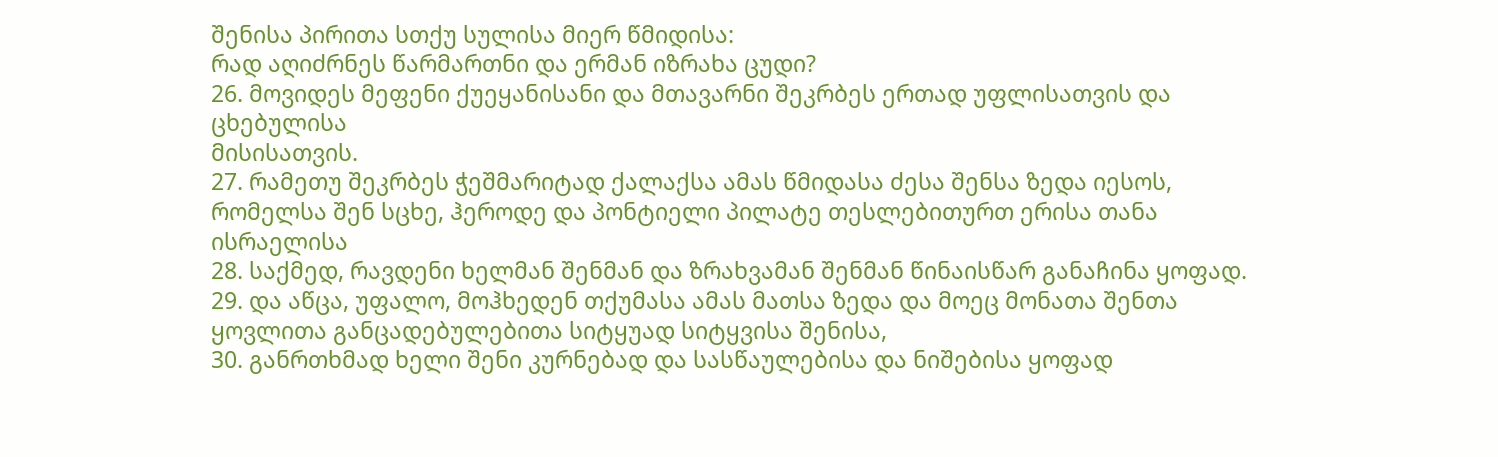შენისა პირითა სთქუ სულისა მიერ წმიდისა:
რად აღიძრნეს წარმართნი და ერმან იზრახა ცუდი?
26. მოვიდეს მეფენი ქუეყანისანი და მთავარნი შეკრბეს ერთად უფლისათვის და ცხებულისა
მისისათვის.
27. რამეთუ შეკრბეს ჭეშმარიტად ქალაქსა ამას წმიდასა ძესა შენსა ზედა იესოს,
რომელსა შენ სცხე, ჰეროდე და პონტიელი პილატე თესლებითურთ ერისა თანა ისრაელისა
28. საქმედ, რავდენი ხელმან შენმან და ზრახვამან შენმან წინაისწარ განაჩინა ყოფად.
29. და აწცა, უფალო, მოჰხედენ თქუმასა ამას მათსა ზედა და მოეც მონათა შენთა
ყოვლითა განცადებულებითა სიტყუად სიტყვისა შენისა,
30. განრთხმად ხელი შენი კურნებად და სასწაულებისა და ნიშებისა ყოფად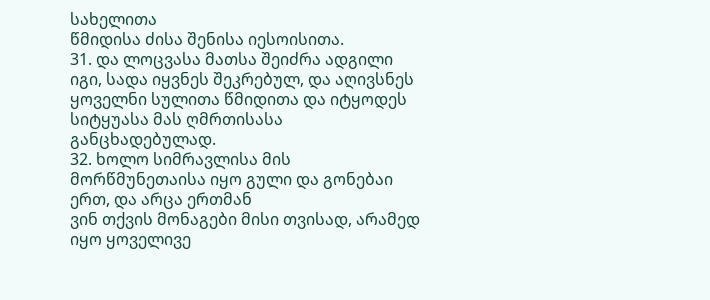სახელითა
წმიდისა ძისა შენისა იესოისითა.
31. და ლოცვასა მათსა შეიძრა ადგილი იგი, სადა იყვნეს შეკრებულ, და აღივსნეს
ყოველნი სულითა წმიდითა და იტყოდეს სიტყუასა მას ღმრთისასა განცხადებულად.
32. ხოლო სიმრავლისა მის მორწმუნეთაისა იყო გული და გონებაი ერთ, და არცა ერთმან
ვინ თქვის მონაგები მისი თვისად, არამედ იყო ყოველივე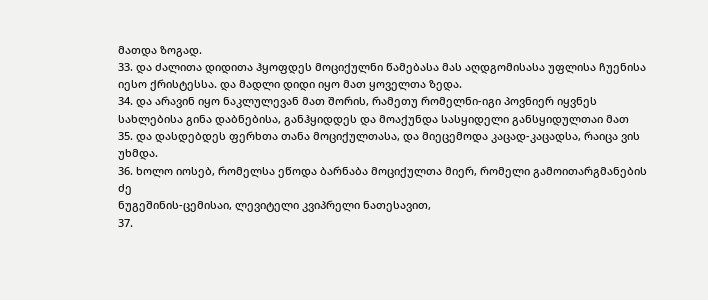მათდა ზოგად.
33. და ძალითა დიდითა ჰყოფდეს მოციქულნი წამებასა მას აღდგომისასა უფლისა ჩუენისა
იესო ქრისტესსა. და მადლი დიდი იყო მათ ყოველთა ზედა.
34. და არავინ იყო ნაკლულევან მათ შორის, რამეთუ რომელნი-იგი პოვნიერ იყვნეს
სახლებისა გინა დაბნებისა, განჰყიდდეს და მოაქუნდა სასყიდელი განსყიდულთაი მათ
35. და დასდებდეს ფერხთა თანა მოციქულთასა, და მიეცემოდა კაცად-კაცადსა, რაიცა ვის
უხმდა.
36. ხოლო იოსებ, რომელსა ეწოდა ბარნაბა მოციქულთა მიერ, რომელი გამოითარგმანების ძე
ნუგეშინის-ცემისაი, ლევიტელი კვიპრელი ნათესავით,
37.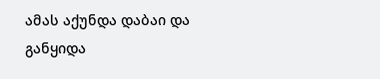ამას აქუნდა დაბაი და განყიდა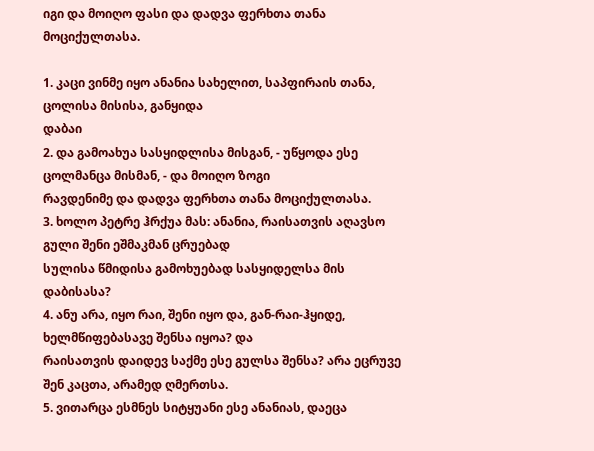იგი და მოიღო ფასი და დადვა ფერხთა თანა
მოციქულთასა.

1. კაცი ვინმე იყო ანანია სახელით, საპფირაის თანა, ცოლისა მისისა, განყიდა
დაბაი
2. და გამოახუა სასყიდლისა მისგან, - უწყოდა ესე ცოლმანცა მისმან, - და მოიღო ზოგი
რავდენიმე და დადვა ფერხთა თანა მოციქულთასა.
3. ხოლო პეტრე ჰრქუა მას: ანანია, რაისათვის აღავსო გული შენი ეშმაკმან ცრუებად
სულისა წმიდისა გამოხუებად სასყიდელსა მის დაბისასა?
4. ანუ არა, იყო რაი, შენი იყო და, გან-რაი-ჰყიდე, ხელმწიფებასავე შენსა იყოა? და
რაისათვის დაიდევ საქმე ესე გულსა შენსა? არა ეცრუვე შენ კაცთა, არამედ ღმერთსა.
5. ვითარცა ესმნეს სიტყუანი ესე ანანიას, დაეცა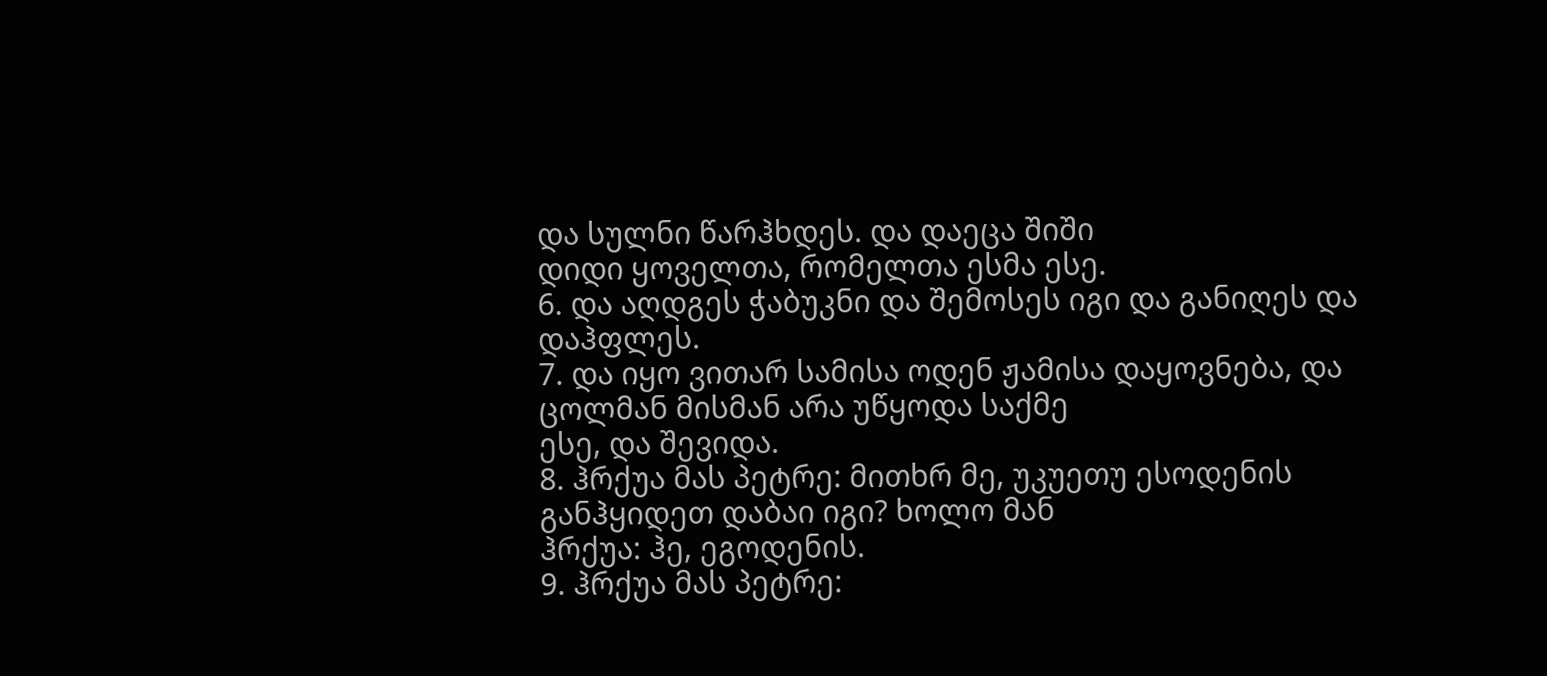და სულნი წარჰხდეს. და დაეცა შიში
დიდი ყოველთა, რომელთა ესმა ესე.
6. და აღდგეს ჭაბუკნი და შემოსეს იგი და განიღეს და დაჰფლეს.
7. და იყო ვითარ სამისა ოდენ ჟამისა დაყოვნება, და ცოლმან მისმან არა უწყოდა საქმე
ესე, და შევიდა.
8. ჰრქუა მას პეტრე: მითხრ მე, უკუეთუ ესოდენის განჰყიდეთ დაბაი იგი? ხოლო მან
ჰრქუა: ჰე, ეგოდენის.
9. ჰრქუა მას პეტრე: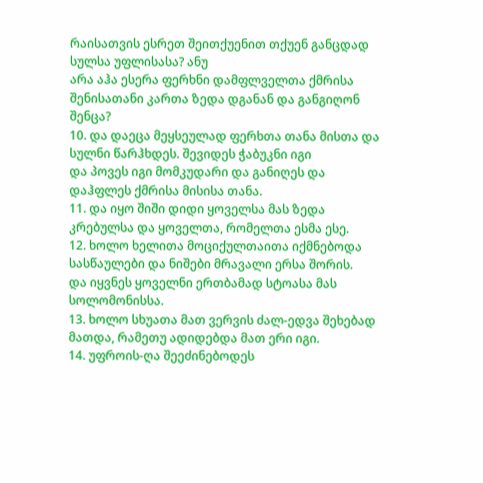რაისათვის ესრეთ შეითქუენით თქუენ განცდად სულსა უფლისასა? ანუ
არა აჰა ესერა ფერხნი დამფლველთა ქმრისა შენისათანი კართა ზედა დგანან და განგიღონ
შენცა?
10. და დაეცა მეყსეულად ფერხთა თანა მისთა და სულნი წარჰხდეს. შევიდეს ჭაბუკნი იგი
და პოვეს იგი მომკუდარი და განიღეს და დაჰფლეს ქმრისა მისისა თანა.
11. და იყო შიში დიდი ყოველსა მას ზედა კრებულსა და ყოველთა, რომელთა ესმა ესე.
12. ხოლო ხელითა მოციქულთაითა იქმნებოდა სასწაულები და ნიშები მრავალი ერსა შორის.
და იყვნეს ყოველნი ერთბამად სტოასა მას სოლომონისსა.
13. ხოლო სხუათა მათ ვერვის ძალ-ედვა შეხებად მათდა, რამეთუ ადიდებდა მათ ერი იგი.
14. უფროის-ღა შეეძინებოდეს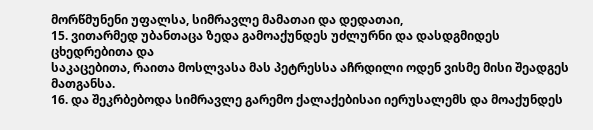მორწმუნენი უფალსა, სიმრავლე მამათაი და დედათაი,
15. ვითარმედ უბანთაცა ზედა გამოაქუნდეს უძლურნი და დასდგმიდეს ცხედრებითა და
საკაცებითა, რაითა მოსლვასა მას პეტრესსა აჩრდილი ოდენ ვისმე მისი შეადგეს
მათგანსა.
16. და შეკრბებოდა სიმრავლე გარემო ქალაქებისაი იერუსალემს და მოაქუნდეს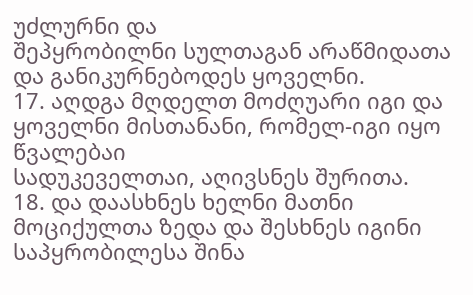უძლურნი და
შეპყრობილნი სულთაგან არაწმიდათა და განიკურნებოდეს ყოველნი.
17. აღდგა მღდელთ მოძღუარი იგი და ყოველნი მისთანანი, რომელ-იგი იყო წვალებაი
სადუკეველთაი, აღივსნეს შურითა.
18. და დაასხნეს ხელნი მათნი მოციქულთა ზედა და შესხნეს იგინი საპყრობილესა შინა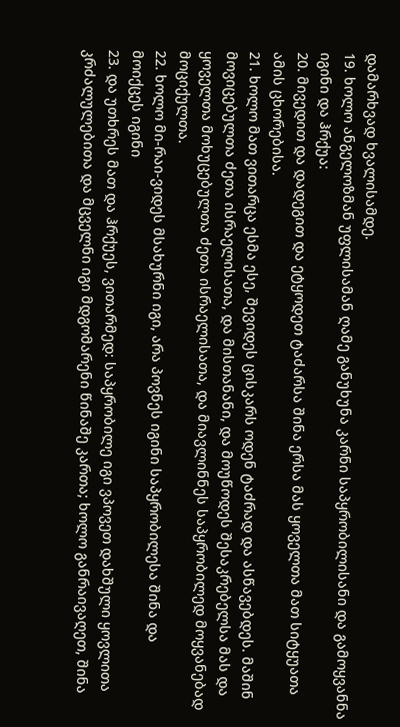დამარხვად ხვალისამდე.
19. ხოლო ანგელოზმან უფლისამან ღამე განუხუნა კარნი საპყრობილისანი და გამოყვანნა
იგინი და ჰრქუა:
20. მივედით და დადეგით და ეტყოდეთ ტაძარსა შინა ერსა მას ყოველთა მათ სიტყუათა
ამის ცხორებისა.
21. ხოლო მათ ვითარცა ესმა ესე, შევიდეს ცისკარს ოდენ ტაძრად და ასწავებდეს. მაშინ
მოვიცებულთა ძეთა ისრაელისათა, და მისთანანი, და მოუწოდეს შესაკრებელსა მას და
ყოველთა მოხუცებულთა ძეთა ისრაელისათა, და მიავლინნეს საპყრობილედ მოყვანებად
მოციქულთა.
22. ხოლო მი-რაი-ვიდეს მსახურნი იგი, არა პოვნეს იგინი საპყრობილესა შინა და
მოიქცეს იგინი
23. და უთხრეს მათ და ჰრქუეს, ვითარმედ: საპყრობილე იგი ვპოვეთ დახშული ყოვლითა
კრძალულებითა და მცველნი იგი მდგომარენი წინაშე კართა; ხოლო განრაივაღეთ, შინა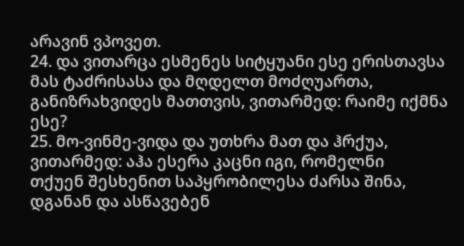არავინ ვპოვეთ.
24. და ვითარცა ესმენეს სიტყუანი ესე ერისთავსა მას ტაძრისასა და მღდელთ მოძღუართა,
განიზრახვიდეს მათთვის, ვითარმედ: რაიმე იქმნა ესე?
25. მო-ვინმე-ვიდა და უთხრა მათ და ჰრქუა, ვითარმედ: აჰა ესერა კაცნი იგი, რომელნი
თქუენ შესხენით საპყრობილესა ძარსა შინა, დგანან და ასწავებენ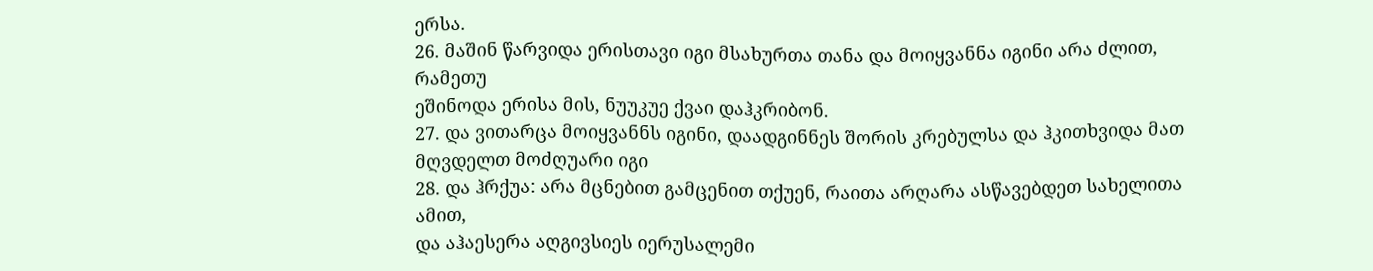ერსა.
26. მაშინ წარვიდა ერისთავი იგი მსახურთა თანა და მოიყვანნა იგინი არა ძლით, რამეთუ
ეშინოდა ერისა მის, ნუუკუე ქვაი დაჰკრიბონ.
27. და ვითარცა მოიყვანნს იგინი, დაადგინნეს შორის კრებულსა და ჰკითხვიდა მათ
მღვდელთ მოძღუარი იგი
28. და ჰრქუა: არა მცნებით გამცენით თქუენ, რაითა არღარა ასწავებდეთ სახელითა ამით,
და აჰაესერა აღგივსიეს იერუსალემი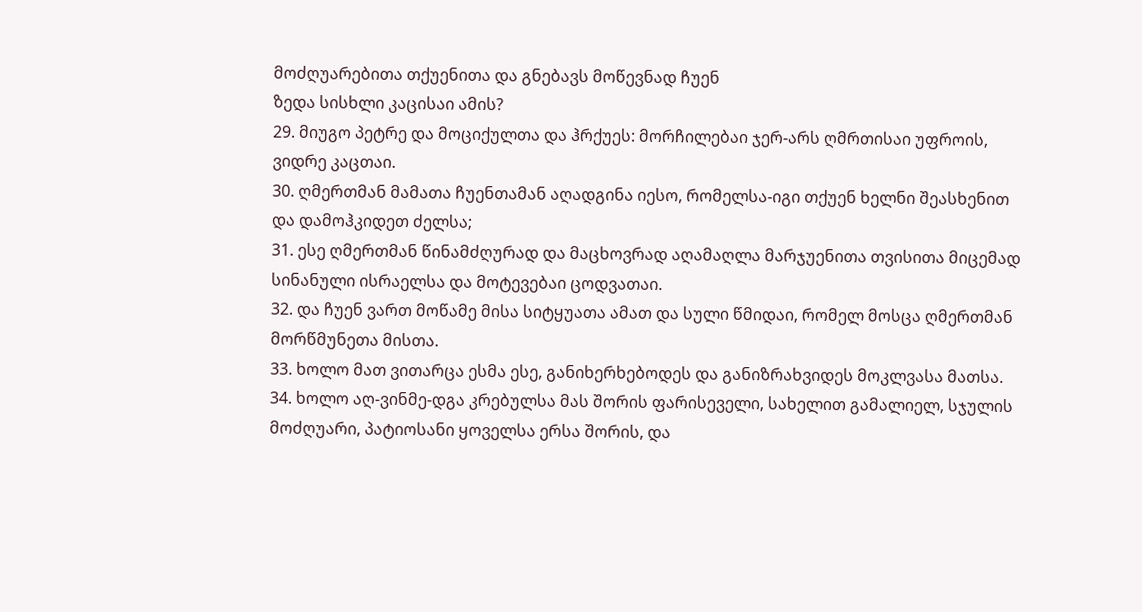მოძღუარებითა თქუენითა და გნებავს მოწევნად ჩუენ
ზედა სისხლი კაცისაი ამის?
29. მიუგო პეტრე და მოციქულთა და ჰრქუეს: მორჩილებაი ჯერ-არს ღმრთისაი უფროის,
ვიდრე კაცთაი.
30. ღმერთმან მამათა ჩუენთამან აღადგინა იესო, რომელსა-იგი თქუენ ხელნი შეასხენით
და დამოჰკიდეთ ძელსა;
31. ესე ღმერთმან წინამძღურად და მაცხოვრად აღამაღლა მარჯუენითა თვისითა მიცემად
სინანული ისრაელსა და მოტევებაი ცოდვათაი.
32. და ჩუენ ვართ მოწამე მისა სიტყუათა ამათ და სული წმიდაი, რომელ მოსცა ღმერთმან
მორწმუნეთა მისთა.
33. ხოლო მათ ვითარცა ესმა ესე, განიხერხებოდეს და განიზრახვიდეს მოკლვასა მათსა.
34. ხოლო აღ-ვინმე-დგა კრებულსა მას შორის ფარისეველი, სახელით გამალიელ, სჯულის
მოძღუარი, პატიოსანი ყოველსა ერსა შორის, და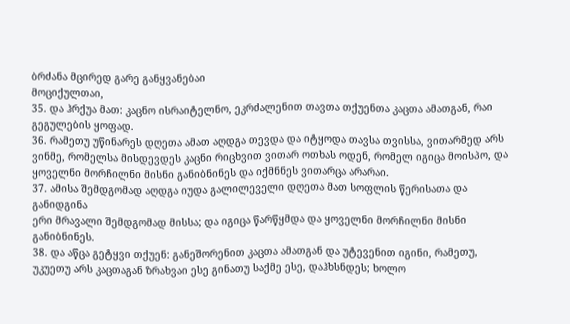ბრძანა მცირედ გარე განყვანებაი
მოციქულთაი,
35. და ჰრქუა მათ: კაცნო ისრაიტელნო, ეკრძალენით თავთა თქუენთა კაცთა ამათგან, რაი
გეგულების ყოფად.
36. რამეთუ უწინარეს დღეთა ამათ აღდგა თევდა და იტყოდა თავსა თვისსა, ვითარმედ არს
ვინმე, რომელსა მისდევდეს კაცნი რიცხვით ვითარ ოთხას ოდენ, რომელ იგიცა მოისპო, და
ყოველნი მორჩილნი მისნი განიბნინეს და იქმნნეს ვითარცა არარაი.
37. ამისა შემდგომად აღდგა იუდა გალილეველი დღეთა მათ სოფლის წერისათა და განიდგინა
ერი მრავალი შემდგომად მისსა; და იგიცა წარწყმდა და ყოველნი მორჩილნი მისნი
განიბნინეს.
38. და აწცა გეტყვი თქუენ: განეშორენით კაცთა ამათგან და უტევენით იგინი, რამეთუ,
უკუეთუ არს კაცთაგან ზრახვაი ესე გინათუ საქმე ესე, დაჰხსნდეს; ხოლო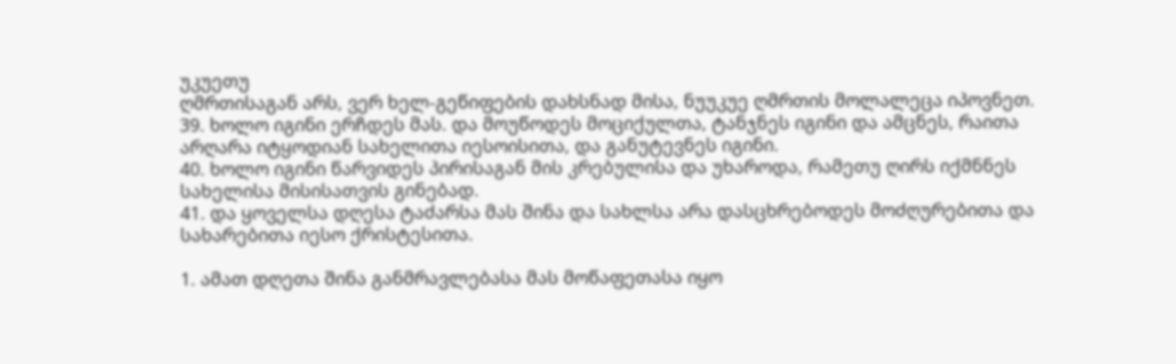უკუეთუ
ღმრთისაგან არს, ვერ ხელ-გეწიფების დახსნად მისა, ნუუკუე ღმრთის მოლალეცა იპოვნეთ.
39. ხოლო იგინი ერჩდეს მას. და მოუწოდეს მოციქულთა, ტანჯნეს იგინი და ამცნეს, რაითა
არღარა იტყოდიან სახელითა იესოისითა, და განუტევნეს იგინი.
40. ხოლო იგინი წარვიდეს პირისაგან მის კრებულისა და უხაროდა, რამეთუ ღირს იქმნნეს
სახელისა მისისათვის გინებად.
41. და ყოველსა დღესა ტაძარსა მას შინა და სახლსა არა დასცხრებოდეს მოძღურებითა და
სახარებითა იესო ქრისტესითა.

1. ამათ დღეთა შინა განმრავლებასა მას მოწაფეთასა იყო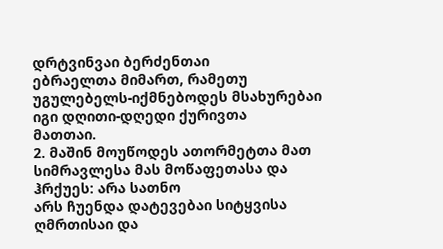დრტვინვაი ბერძენთაი
ებრაელთა მიმართ, რამეთუ უგულებელს-იქმნებოდეს მსახურებაი იგი დღითი-დღედი ქურივთა
მათთაი.
2. მაშინ მოუწოდეს ათორმეტთა მათ სიმრავლესა მას მოწაფეთასა და ჰრქუეს: არა სათნო
არს ჩუენდა დატევებაი სიტყვისა ღმრთისაი და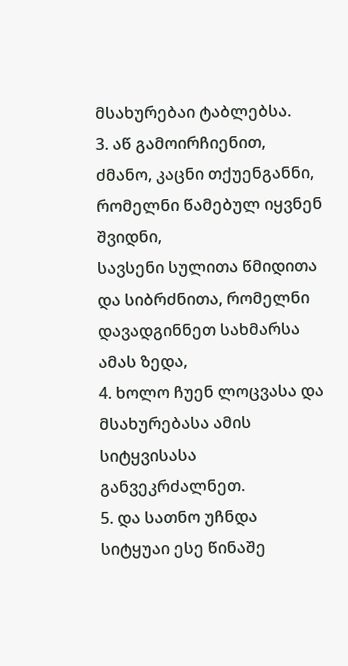მსახურებაი ტაბლებსა.
3. აწ გამოირჩიენით, ძმანო, კაცნი თქუენგანნი, რომელნი წამებულ იყვნენ შვიდნი,
სავსენი სულითა წმიდითა და სიბრძნითა, რომელნი დავადგინნეთ სახმარსა ამას ზედა,
4. ხოლო ჩუენ ლოცვასა და მსახურებასა ამის სიტყვისასა განვეკრძალნეთ.
5. და სათნო უჩნდა სიტყუაი ესე წინაშე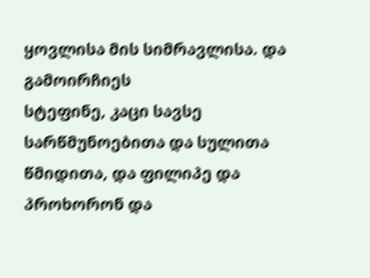ყოვლისა მის სიმრავლისა. და გამოირჩიეს
სტეფინე, კაცი სავსე სარწმუნოებითა და სულითა წმიდითა, და ფილიპე და პროხორონ და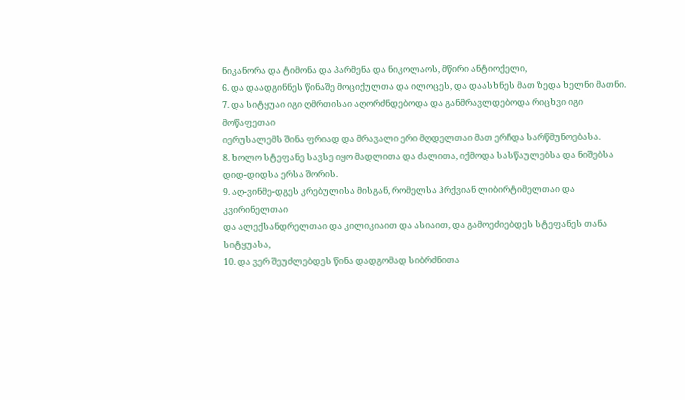ნიკანორა და ტიმონა და პარმენა და ნიკოლაოს, მწირი ანტიოქელი,
6. და დაადგინნეს წინაშე მოციქულთა და ილოცეს, და დაასხნეს მათ ზედა ხელნი მათნი.
7. და სიტყუაი იგი ღმრთისაი აღორძნდებოდა და განმრავლდებოდა რიცხვი იგი მოწაფეთაი
იერუსალემს შინა ფრიად და მრავალი ერი მღდელთაი მათ ერჩდა სარწმუნოებასა.
8. ხოლო სტეფანე სავსე იყო მადლითა და ძალითა, იქმოდა სასწაულებსა და ნიშებსა
დიდ-დიდსა ერსა შორის.
9. აღ-ვინმე-დგეს კრებულისა მისგან, რომელსა ჰრქვიან ლიბირტიმელთაი და კვირინელთაი
და ალექსანდრელთაი და კილიკიაით და ასიაით, და გამოეძიებდეს სტეფანეს თანა
სიტყუასა,
10. და ვერ შეუძლებდეს წინა დადგომად სიბრძნითა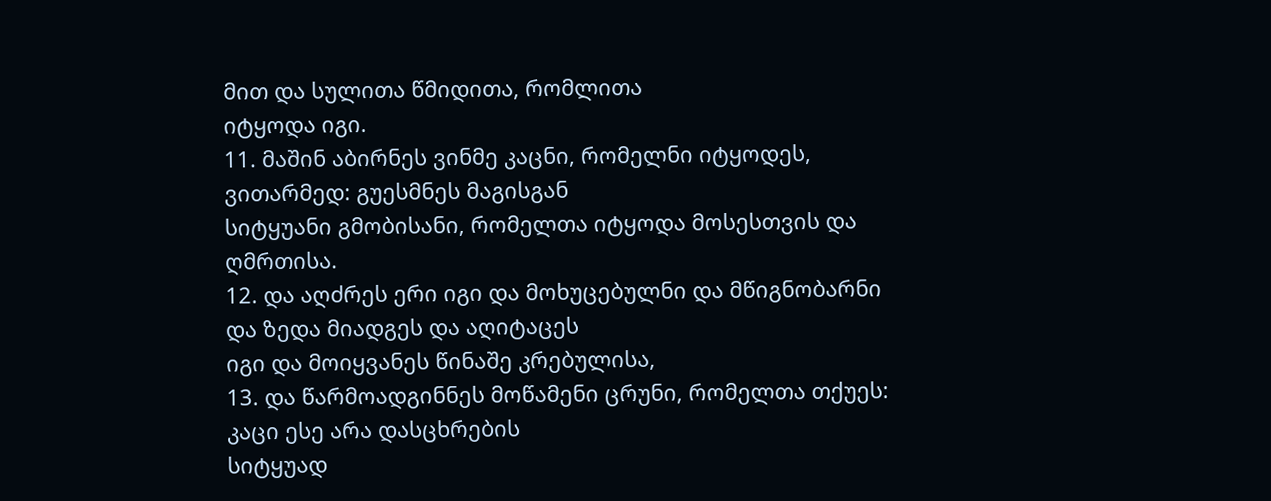მით და სულითა წმიდითა, რომლითა
იტყოდა იგი.
11. მაშინ აბირნეს ვინმე კაცნი, რომელნი იტყოდეს, ვითარმედ: გუესმნეს მაგისგან
სიტყუანი გმობისანი, რომელთა იტყოდა მოსესთვის და ღმრთისა.
12. და აღძრეს ერი იგი და მოხუცებულნი და მწიგნობარნი და ზედა მიადგეს და აღიტაცეს
იგი და მოიყვანეს წინაშე კრებულისა,
13. და წარმოადგინნეს მოწამენი ცრუნი, რომელთა თქუეს: კაცი ესე არა დასცხრების
სიტყუად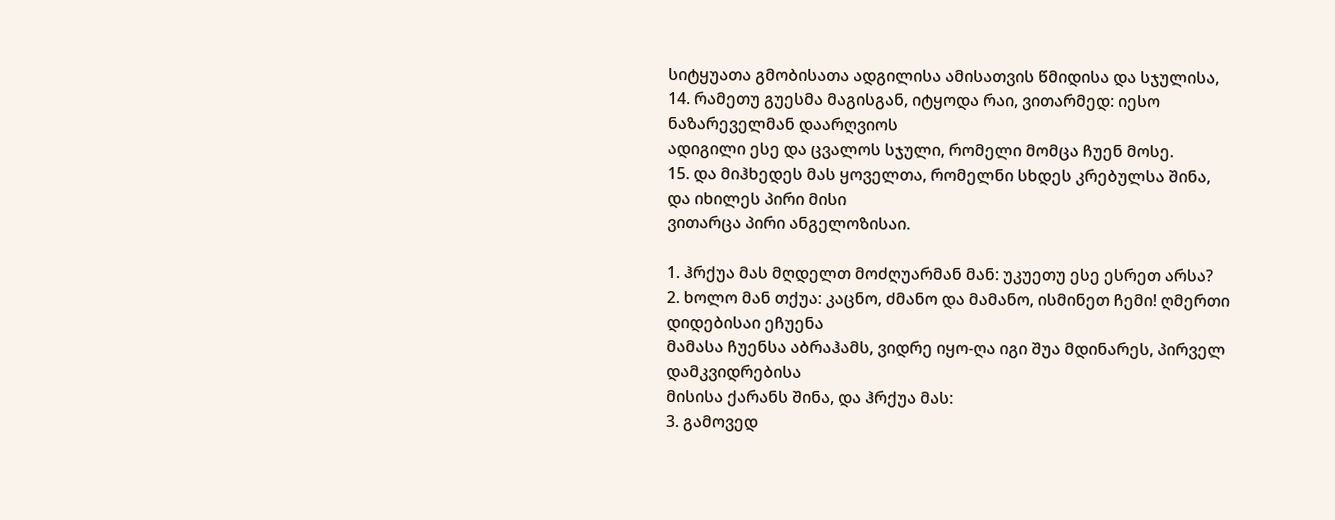სიტყუათა გმობისათა ადგილისა ამისათვის წმიდისა და სჯულისა,
14. რამეთუ გუესმა მაგისგან, იტყოდა რაი, ვითარმედ: იესო ნაზარეველმან დაარღვიოს
ადიგილი ესე და ცვალოს სჯული, რომელი მომცა ჩუენ მოსე.
15. და მიჰხედეს მას ყოველთა, რომელნი სხდეს კრებულსა შინა, და იხილეს პირი მისი
ვითარცა პირი ანგელოზისაი.

1. ჰრქუა მას მღდელთ მოძღუარმან მან: უკუეთუ ესე ესრეთ არსა?
2. ხოლო მან თქუა: კაცნო, ძმანო და მამანო, ისმინეთ ჩემი! ღმერთი დიდებისაი ეჩუენა
მამასა ჩუენსა აბრაჰამს, ვიდრე იყო-ღა იგი შუა მდინარეს, პირველ დამკვიდრებისა
მისისა ქარანს შინა, და ჰრქუა მას:
3. გამოვედ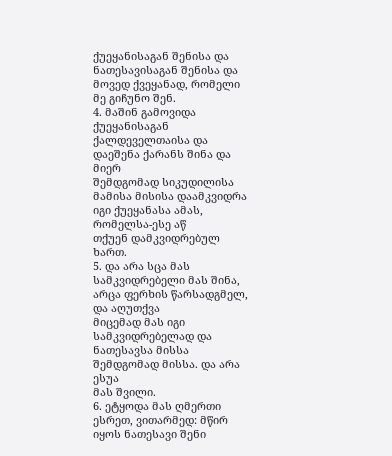ქუეყანისაგან შენისა და ნათესავისაგან შენისა და მოვედ ქვეყანად, რომელი
მე გიჩუნო შენ.
4. მაშინ გამოვიდა ქუეყანისაგან ქალდეველთაისა და დაეშენა ქარანს შინა და მიერ
შემდგომად სიკუდილისა მამისა მისისა დაამკვიდრა იგი ქუეყანასა ამას, რომელსა-ესე აწ
თქუენ დამკვიდრებულ ხართ.
5. და არა სცა მას სამკვიდრებელი მას შინა, არცა ფერხის წარსადგმელ, და აღუთქვა
მიცემად მას იგი სამკვიდრებელად და ნათესავსა მისსა შემდგომად მისსა. და არა ესუა
მას შვილი.
6. ეტყოდა მას ღმერთი ესრეთ, ვითარმედ: მწირ იყოს ნათესავი შენი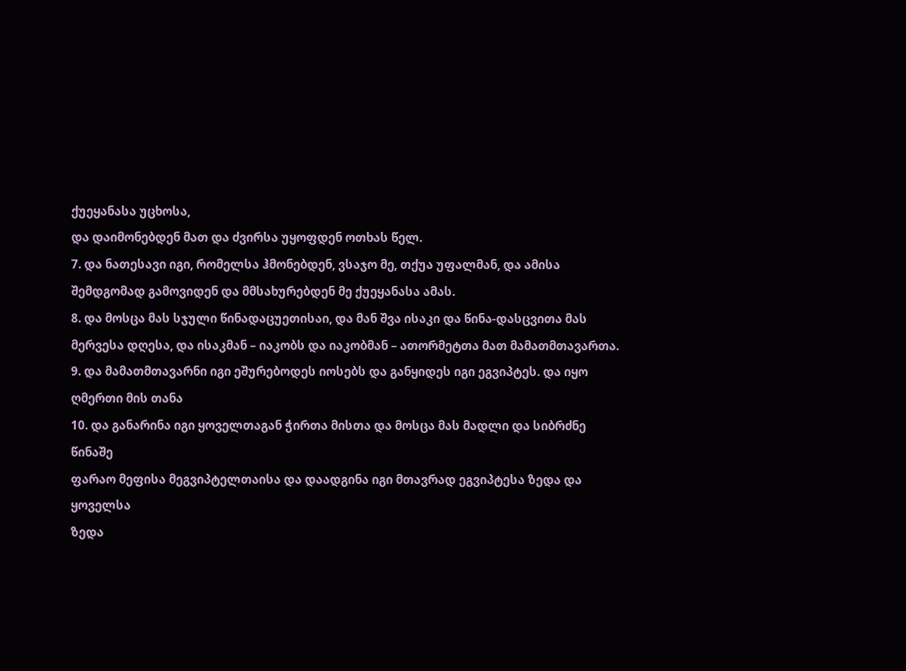ქუეყანასა უცხოსა,
და დაიმონებდენ მათ და ძვირსა უყოფდენ ოთხას წელ.
7. და ნათესავი იგი, რომელსა ჰმონებდენ, ვსაჯო მე, თქუა უფალმან, და ამისა
შემდგომად გამოვიდენ და მმსახურებდენ მე ქუეყანასა ამას.
8. და მოსცა მას სჯული წინადაცუეთისაი, და მან შვა ისაკი და წინა-დასცვითა მას
მერვესა დღესა, და ისაკმან – იაკობს და იაკობმან – ათორმეტთა მათ მამათმთავართა.
9. და მამათმთავარნი იგი ეშურებოდეს იოსებს და განყიდეს იგი ეგვიპტეს. და იყო
ღმერთი მის თანა
10. და განარინა იგი ყოველთაგან ჭირთა მისთა და მოსცა მას მადლი და სიბრძნე წინაშე
ფარაო მეფისა მეგვიპტელთაისა და დაადგინა იგი მთავრად ეგვიპტესა ზედა და ყოველსა
ზედა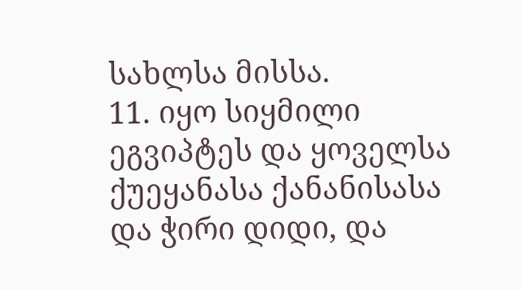სახლსა მისსა.
11. იყო სიყმილი ეგვიპტეს და ყოველსა ქუეყანასა ქანანისასა და ჭირი დიდი, და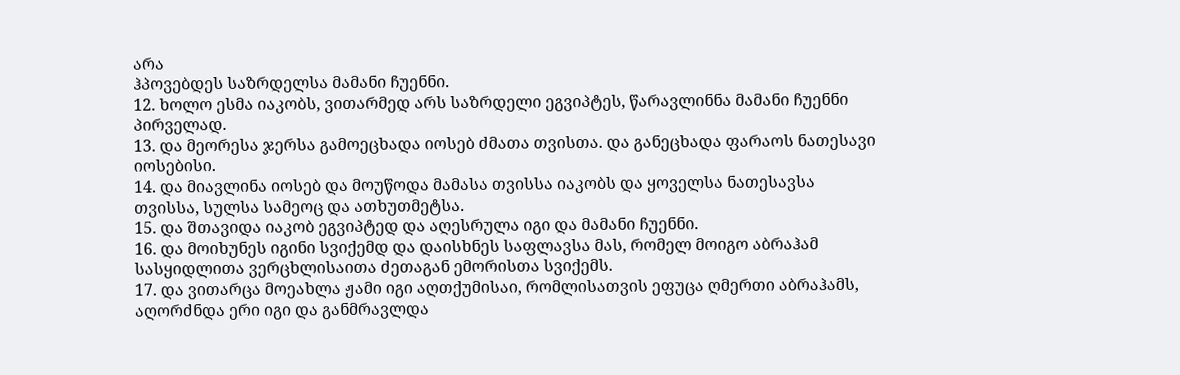არა
ჰპოვებდეს საზრდელსა მამანი ჩუენნი.
12. ხოლო ესმა იაკობს, ვითარმედ არს საზრდელი ეგვიპტეს, წარავლინნა მამანი ჩუენნი
პირველად.
13. და მეორესა ჯერსა გამოეცხადა იოსებ ძმათა თვისთა. და განეცხადა ფარაოს ნათესავი
იოსებისი.
14. და მიავლინა იოსებ და მოუწოდა მამასა თვისსა იაკობს და ყოველსა ნათესავსა
თვისსა, სულსა სამეოც და ათხუთმეტსა.
15. და შთავიდა იაკობ ეგვიპტედ და აღესრულა იგი და მამანი ჩუენნი.
16. და მოიხუნეს იგინი სვიქემდ და დაისხნეს საფლავსა მას, რომელ მოიგო აბრაჰამ
სასყიდლითა ვერცხლისაითა ძეთაგან ემორისთა სვიქემს.
17. და ვითარცა მოეახლა ჟამი იგი აღთქუმისაი, რომლისათვის ეფუცა ღმერთი აბრაჰამს,
აღორძნდა ერი იგი და განმრავლდა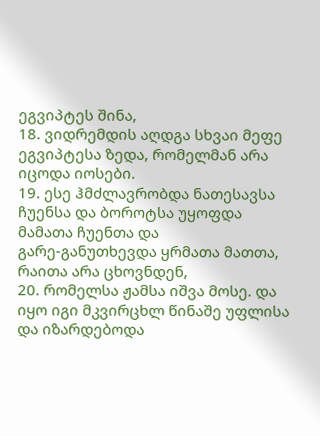ეგვიპტეს შინა,
18. ვიდრემდის აღდგა სხვაი მეფე ეგვიპტესა ზედა, რომელმან არა იცოდა იოსები.
19. ესე ჰმძლავრობდა ნათესავსა ჩუენსა და ბოროტსა უყოფდა მამათა ჩუენთა და
გარე-განუთხევდა ყრმათა მათთა, რაითა არა ცხოვნდენ,
20. რომელსა ჟამსა იშვა მოსე. და იყო იგი მკვირცხლ წინაშე უფლისა და იზარდებოდა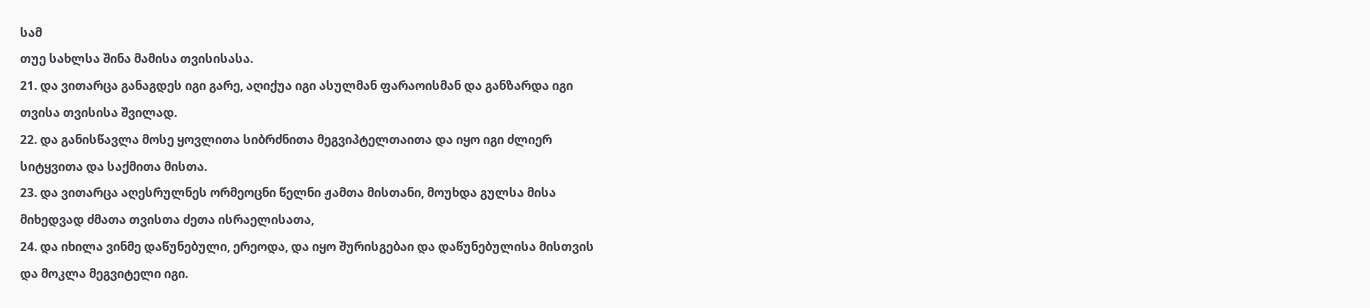სამ
თუე სახლსა შინა მამისა თვისისასა.
21. და ვითარცა განაგდეს იგი გარე, აღიქუა იგი ასულმან ფარაოისმან და განზარდა იგი
თვისა თვისისა შვილად.
22. და განისწავლა მოსე ყოვლითა სიბრძნითა მეგვიპტელთაითა და იყო იგი ძლიერ
სიტყვითა და საქმითა მისთა.
23. და ვითარცა აღესრულნეს ორმეოცნი წელნი ჟამთა მისთანი, მოუხდა გულსა მისა
მიხედვად ძმათა თვისთა ძეთა ისრაელისათა,
24. და იხილა ვინმე დაწუნებული, ერეოდა, და იყო შურისგებაი და დაწუნებულისა მისთვის
და მოკლა მეგვიტელი იგი.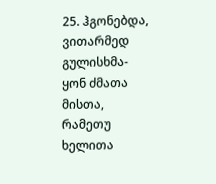25. ჰგონებდა, ვითარმედ გულისხმა-ყონ ძმათა მისთა, რამეთუ ხელითა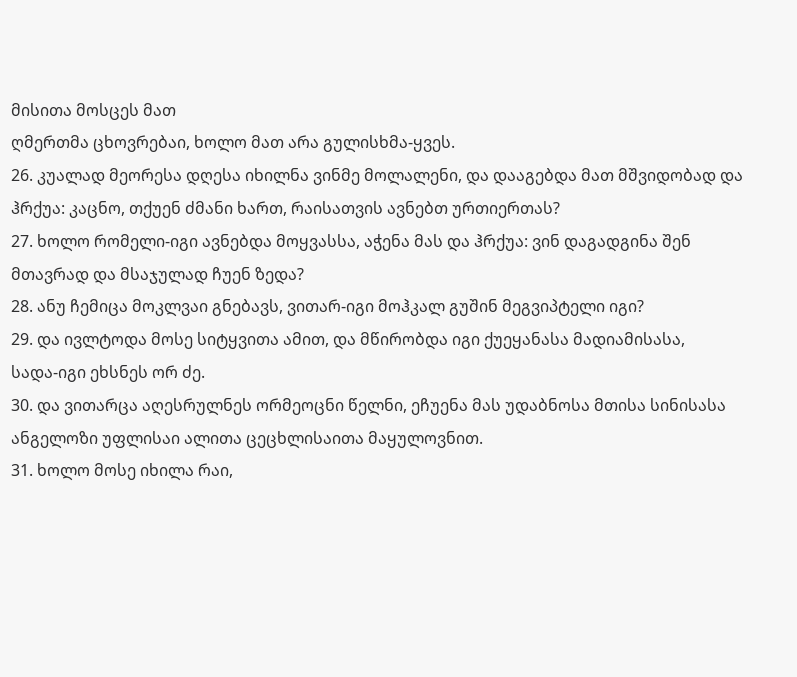მისითა მოსცეს მათ
ღმერთმა ცხოვრებაი, ხოლო მათ არა გულისხმა-ყვეს.
26. კუალად მეორესა დღესა იხილნა ვინმე მოლალენი, და დააგებდა მათ მშვიდობად და
ჰრქუა: კაცნო, თქუენ ძმანი ხართ, რაისათვის ავნებთ ურთიერთას?
27. ხოლო რომელი-იგი ავნებდა მოყვასსა, აჭენა მას და ჰრქუა: ვინ დაგადგინა შენ
მთავრად და მსაჯულად ჩუენ ზედა?
28. ანუ ჩემიცა მოკლვაი გნებავს, ვითარ-იგი მოჰკალ გუშინ მეგვიპტელი იგი?
29. და ივლტოდა მოსე სიტყვითა ამით, და მწირობდა იგი ქუეყანასა მადიამისასა,
სადა-იგი ეხსნეს ორ ძე.
30. და ვითარცა აღესრულნეს ორმეოცნი წელნი, ეჩუენა მას უდაბნოსა მთისა სინისასა
ანგელოზი უფლისაი ალითა ცეცხლისაითა მაყულოვნით.
31. ხოლო მოსე იხილა რაი,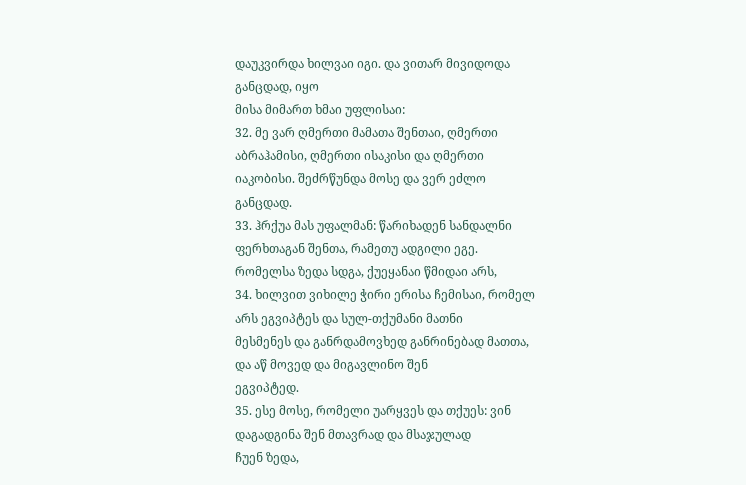დაუკვირდა ხილვაი იგი. და ვითარ მივიდოდა განცდად, იყო
მისა მიმართ ხმაი უფლისაი:
32. მე ვარ ღმერთი მამათა შენთაი, ღმერთი აბრაჰამისი, ღმერთი ისაკისი და ღმერთი
იაკობისი. შეძრწუნდა მოსე და ვერ ეძლო განცდად.
33. ჰრქუა მას უფალმან: წარიხადენ სანდალნი ფერხთაგან შენთა, რამეთუ ადგილი ეგე.
რომელსა ზედა სდგა, ქუეყანაი წმიდაი არს,
34. ხილვით ვიხილე ჭირი ერისა ჩემისაი, რომელ არს ეგვიპტეს და სულ-თქუმანი მათნი
მესმენეს და განრდამოვხედ განრინებად მათთა, და აწ მოვედ და მიგავლინო შენ
ეგვიპტედ.
35. ესე მოსე, რომელი უარყვეს და თქუეს: ვინ დაგადგინა შენ მთავრად და მსაჯულად
ჩუენ ზედა,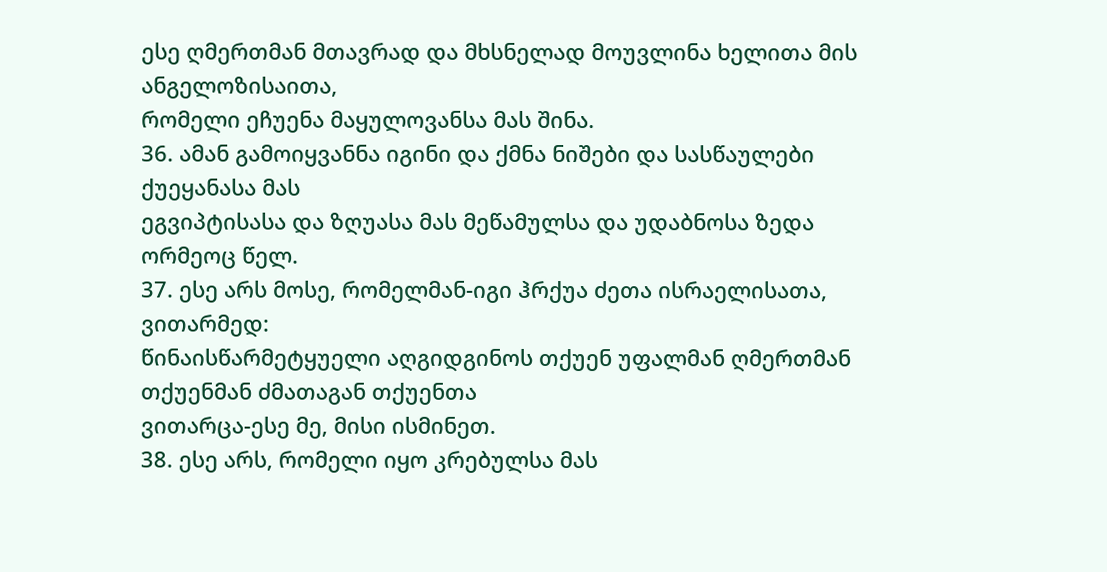ესე ღმერთმან მთავრად და მხსნელად მოუვლინა ხელითა მის ანგელოზისაითა,
რომელი ეჩუენა მაყულოვანსა მას შინა.
36. ამან გამოიყვანნა იგინი და ქმნა ნიშები და სასწაულები ქუეყანასა მას
ეგვიპტისასა და ზღუასა მას მეწამულსა და უდაბნოსა ზედა ორმეოც წელ.
37. ესე არს მოსე, რომელმან-იგი ჰრქუა ძეთა ისრაელისათა, ვითარმედ:
წინაისწარმეტყუელი აღგიდგინოს თქუენ უფალმან ღმერთმან თქუენმან ძმათაგან თქუენთა
ვითარცა-ესე მე, მისი ისმინეთ.
38. ესე არს, რომელი იყო კრებულსა მას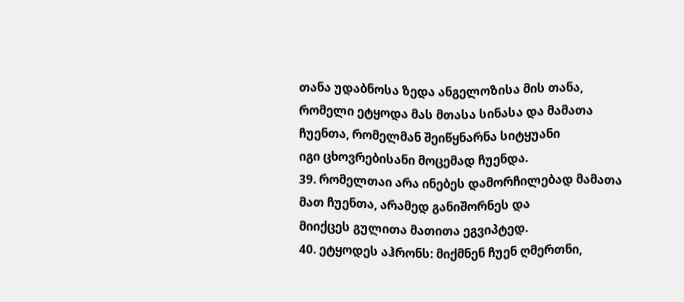თანა უდაბნოსა ზედა ანგელოზისა მის თანა,
რომელი ეტყოდა მას მთასა სინასა და მამათა ჩუენთა, რომელმან შეიწყნარნა სიტყუანი
იგი ცხოვრებისანი მოცემად ჩუენდა.
39. რომელთაი არა ინებეს დამორჩილებად მამათა მათ ჩუენთა, არამედ განიშორნეს და
მიიქცეს გულითა მათითა ეგვიპტედ.
40. ეტყოდეს აჰრონს: მიქმნენ ჩუენ ღმერთნი,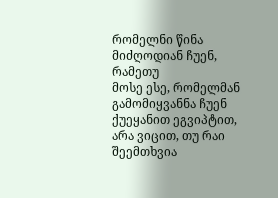რომელნი წინა მიძღოდიან ჩუენ, რამეთუ
მოსე ესე, რომელმან გამომიყვანნა ჩუენ ქუეყანით ეგვიპტით, არა ვიცით, თუ რაი
შეემთხვია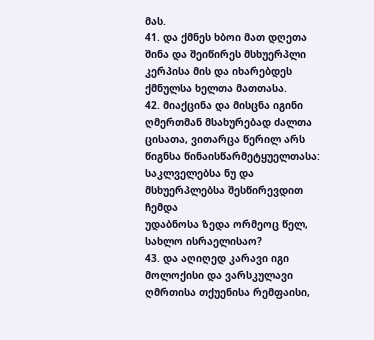მას.
41. და ქმნეს ხბოი მათ დღეთა შინა და შეიწირეს მსხუერპლი კერპისა მის და იხარებდეს
ქმნულსა ხელთა მათთასა.
42. მიაქცინა და მისცნა იგინი ღმერთმან მსახურებად ძალთა ცისათა, ვითარცა წერილ არს
წიგნსა წინაისწარმეტყუელთასა: საკლველებსა ნუ და მსხუერპლებსა შესწირევდით ჩემდა
უდაბნოსა ზედა ორმეოც წელ, სახლო ისრაელისაო?
43. და აღიღედ კარავი იგი მოლოქისი და ვარსკულავი ღმრთისა თქუენისა რემფაისი,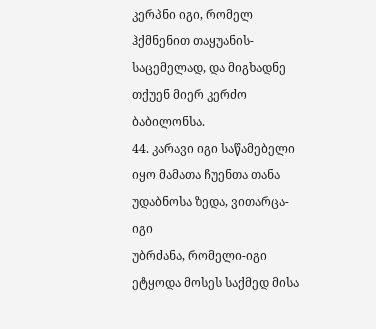კერპნი იგი, რომელ ჰქმნენით თაყუანის-საცემელად, და მიგხადნე თქუენ მიერ კერძო
ბაბილონსა.
44. კარავი იგი საწამებელი იყო მამათა ჩუენთა თანა უდაბნოსა ზედა, ვითარცა-იგი
უბრძანა, რომელი-იგი ეტყოდა მოსეს საქმედ მისა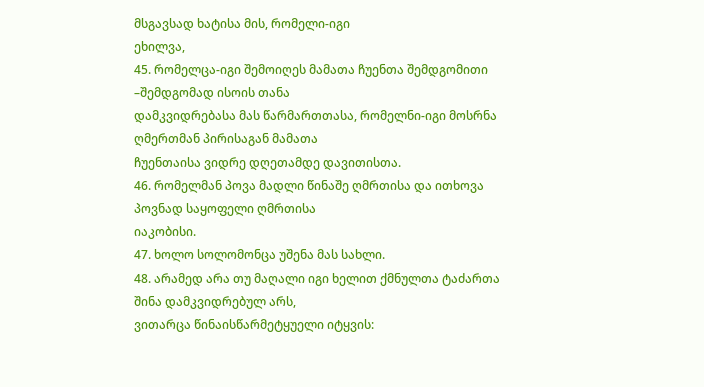მსგავსად ხატისა მის, რომელი-იგი
ეხილვა,
45. რომელცა-იგი შემოიღეს მამათა ჩუენთა შემდგომითი –შემდგომად ისოის თანა
დამკვიდრებასა მას წარმართთასა, რომელნი-იგი მოსრნა ღმერთმან პირისაგან მამათა
ჩუენთაისა ვიდრე დღეთამდე დავითისთა.
46. რომელმან პოვა მადლი წინაშე ღმრთისა და ითხოვა პოვნად საყოფელი ღმრთისა
იაკობისი.
47. ხოლო სოლომონცა უშენა მას სახლი.
48. არამედ არა თუ მაღალი იგი ხელით ქმნულთა ტაძართა შინა დამკვიდრებულ არს,
ვითარცა წინაისწარმეტყუელი იტყვის: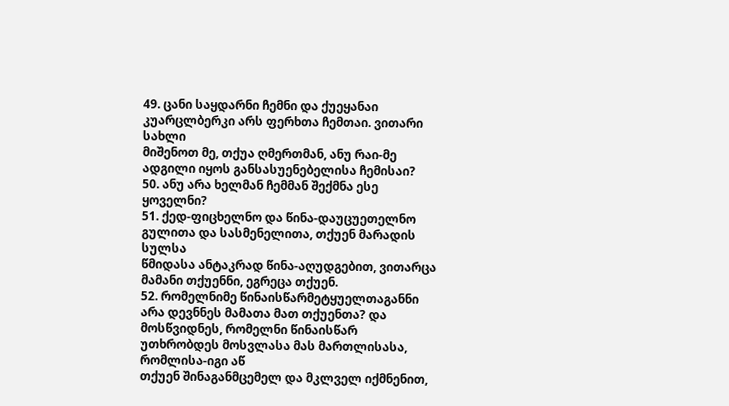49. ცანი საყდარნი ჩემნი და ქუეყანაი კუარცლბერკი არს ფერხთა ჩემთაი. ვითარი სახლი
მიშენოთ მე, თქუა ღმერთმან, ანუ რაი-მე ადგილი იყოს განსასუენებელისა ჩემისაი?
50. ანუ არა ხელმან ჩემმან შექმნა ესე ყოველნი?
51. ქედ-ფიცხელნო და წინა-დაუცუეთელნო გულითა და სასმენელითა, თქუენ მარადის სულსა
წმიდასა ანტაკრად წინა-აღუდგებით, ვითარცა მამანი თქუენნი, ეგრეცა თქუენ.
52. რომელნიმე წინაისწარმეტყუელთაგანნი არა დევნნეს მამათა მათ თქუენთა? და
მოსწვიდნეს, რომელნი წინაისწარ უთხრობდეს მოსვლასა მას მართლისასა, რომლისა-იგი აწ
თქუენ შინაგანმცემელ და მკლველ იქმნენით,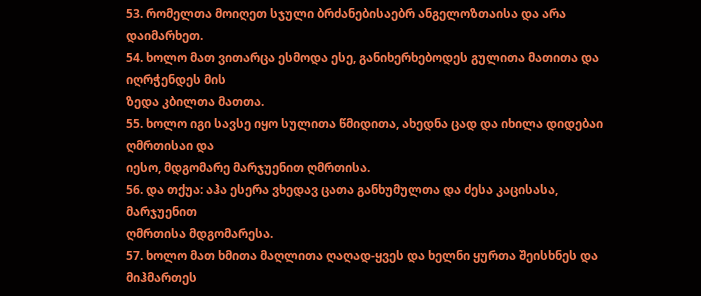53. რომელთა მოიღეთ სჯული ბრძანებისაებრ ანგელოზთაისა და არა დაიმარხეთ.
54. ხოლო მათ ვითარცა ესმოდა ესე, განიხერხებოდეს გულითა მათითა და იღრჭენდეს მის
ზედა კბილთა მათთა.
55. ხოლო იგი სავსე იყო სულითა წმიდითა, ახედნა ცად და იხილა დიდებაი ღმრთისაი და
იესო, მდგომარე მარჯუენით ღმრთისა.
56. და თქუა: აჰა ესერა ვხედავ ცათა განხუმულთა და ძესა კაცისასა, მარჯუენით
ღმრთისა მდგომარესა.
57. ხოლო მათ ხმითა მაღლითა ღაღად-ყვეს და ხელნი ყურთა შეისხნეს და მიჰმართეს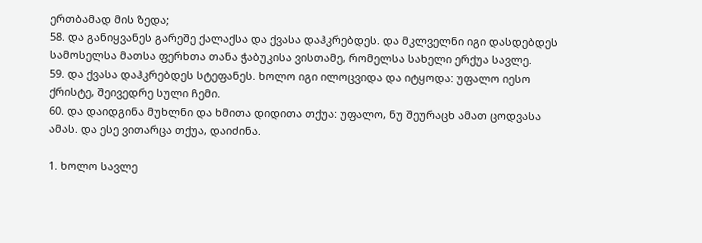ერთბამად მის ზედა;
58. და განიყვანეს გარეშე ქალაქსა და ქვასა დაჰკრებდეს. და მკლველნი იგი დასდებდეს
სამოსელსა მათსა ფერხთა თანა ჭაბუკისა ვისთამე, რომელსა სახელი ერქუა სავლე.
59. და ქვასა დაჰკრებდეს სტეფანეს. ხოლო იგი ილოცვიდა და იტყოდა: უფალო იესო
ქრისტე, შეივედრე სული ჩემი.
60. და დაიდგინა მუხლნი და ხმითა დიდითა თქუა: უფალო, ნუ შეურაცხ ამათ ცოდვასა
ამას. და ესე ვითარცა თქუა, დაიძინა.

1. ხოლო სავლე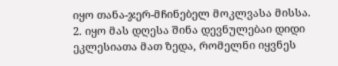იყო თანა-ჯერ-მჩინებელ მოკლვასა მისსა.
2. იყო მას დღესა შინა დევნულებაი დიდი ეკლესიათა მათ ზედა, რომელნი იყვნეს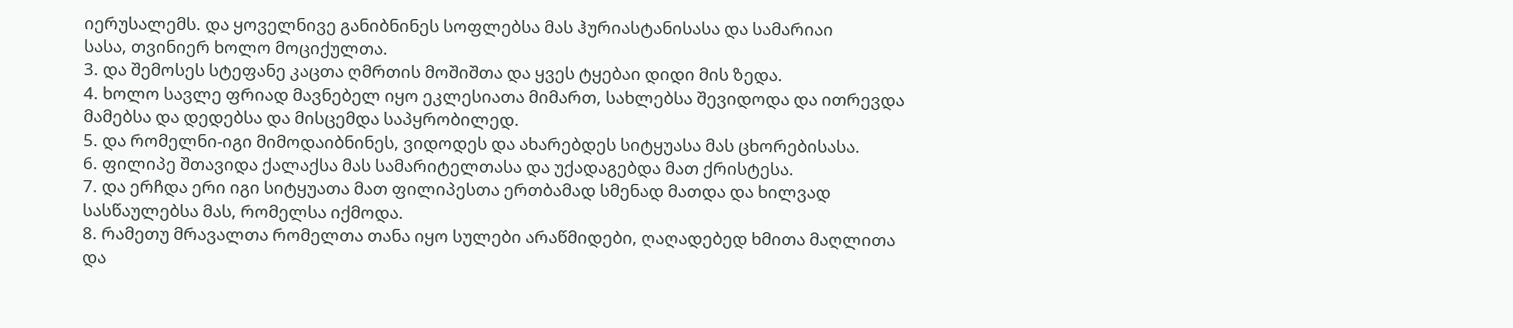იერუსალემს. და ყოველნივე განიბნინეს სოფლებსა მას ჰურიასტანისასა და სამარიაი
სასა, თვინიერ ხოლო მოციქულთა.
3. და შემოსეს სტეფანე კაცთა ღმრთის მოშიშთა და ყვეს ტყებაი დიდი მის ზედა.
4. ხოლო სავლე ფრიად მავნებელ იყო ეკლესიათა მიმართ, სახლებსა შევიდოდა და ითრევდა
მამებსა და დედებსა და მისცემდა საპყრობილედ.
5. და რომელნი-იგი მიმოდაიბნინეს, ვიდოდეს და ახარებდეს სიტყუასა მას ცხორებისასა.
6. ფილიპე შთავიდა ქალაქსა მას სამარიტელთასა და უქადაგებდა მათ ქრისტესა.
7. და ერჩდა ერი იგი სიტყუათა მათ ფილიპესთა ერთბამად სმენად მათდა და ხილვად
სასწაულებსა მას, რომელსა იქმოდა.
8. რამეთუ მრავალთა რომელთა თანა იყო სულები არაწმიდები, ღაღადებედ ხმითა მაღლითა
და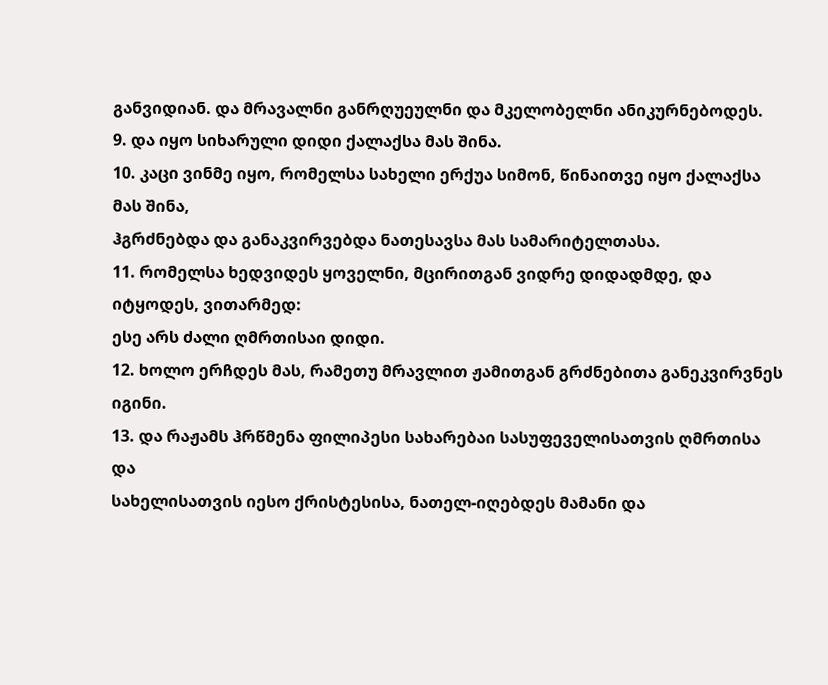განვიდიან. და მრავალნი განრღუეულნი და მკელობელნი ანიკურნებოდეს.
9. და იყო სიხარული დიდი ქალაქსა მას შინა.
10. კაცი ვინმე იყო, რომელსა სახელი ერქუა სიმონ, წინაითვე იყო ქალაქსა მას შინა,
ჰგრძნებდა და განაკვირვებდა ნათესავსა მას სამარიტელთასა.
11. რომელსა ხედვიდეს ყოველნი, მცირითგან ვიდრე დიდადმდე, და იტყოდეს, ვითარმედ:
ესე არს ძალი ღმრთისაი დიდი.
12. ხოლო ერჩდეს მას, რამეთუ მრავლით ჟამითგან გრძნებითა განეკვირვნეს იგინი.
13. და რაჟამს ჰრწმენა ფილიპესი სახარებაი სასუფეველისათვის ღმრთისა და
სახელისათვის იესო ქრისტესისა, ნათელ-იღებდეს მამანი და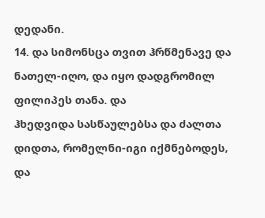დედანი.
14. და სიმონსცა თვით ჰრწმენავე და ნათელ-იღო, და იყო დადგრომილ ფილიპეს თანა. და
ჰხედვიდა სასწაულებსა და ძალთა დიდთა, რომელნი-იგი იქმნებოდეს, და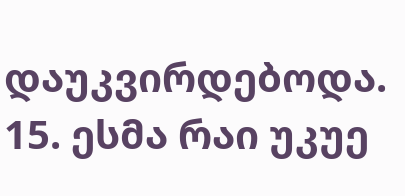დაუკვირდებოდა.
15. ესმა რაი უკუე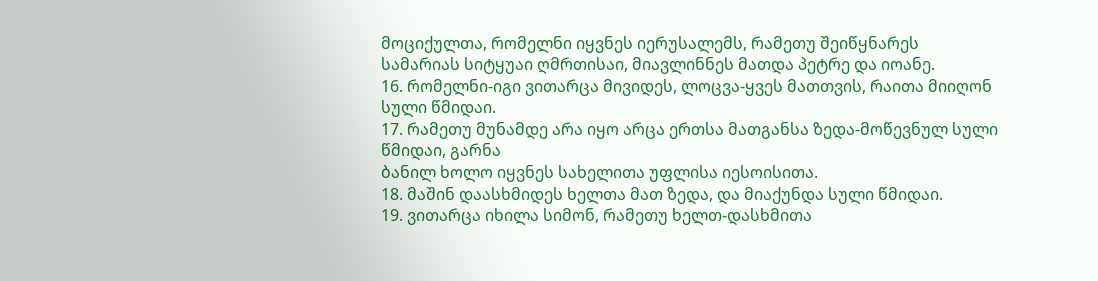მოციქულთა, რომელნი იყვნეს იერუსალემს, რამეთუ შეიწყნარეს
სამარიას სიტყუაი ღმრთისაი, მიავლინნეს მათდა პეტრე და იოანე.
16. რომელნი-იგი ვითარცა მივიდეს, ლოცვა-ყვეს მათთვის, რაითა მიიღონ სული წმიდაი.
17. რამეთუ მუნამდე არა იყო არცა ერთსა მათგანსა ზედა-მოწევნულ სული წმიდაი, გარნა
ბანილ ხოლო იყვნეს სახელითა უფლისა იესოისითა.
18. მაშინ დაასხმიდეს ხელთა მათ ზედა, და მიაქუნდა სული წმიდაი.
19. ვითარცა იხილა სიმონ, რამეთუ ხელთ-დასხმითა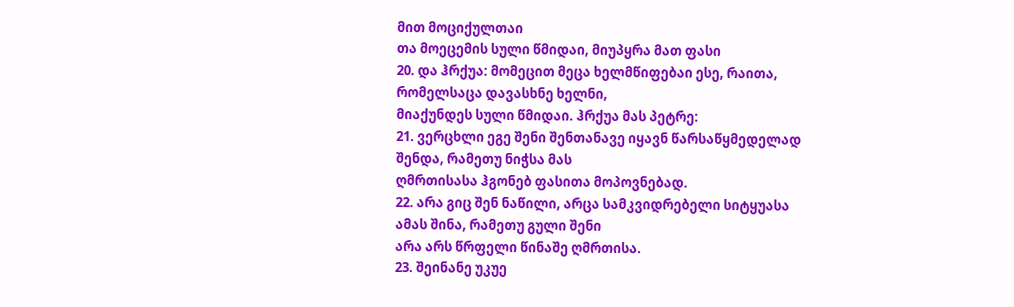მით მოციქულთაი
თა მოეცემის სული წმიდაი, მიუპყრა მათ ფასი
20. და ჰრქუა: მომეცით მეცა ხელმწიფებაი ესე, რაითა, რომელსაცა დავასხნე ხელნი,
მიაქუნდეს სული წმიდაი. ჰრქუა მას პეტრე:
21. ვერცხლი ეგე შენი შენთანავე იყავნ წარსაწყმედელად შენდა, რამეთუ ნიჭსა მას
ღმრთისასა ჰგონებ ფასითა მოპოვნებად.
22. არა გიც შენ ნაწილი, არცა სამკვიდრებელი სიტყუასა ამას შინა, რამეთუ გული შენი
არა არს წრფელი წინაშე ღმრთისა.
23. შეინანე უკუე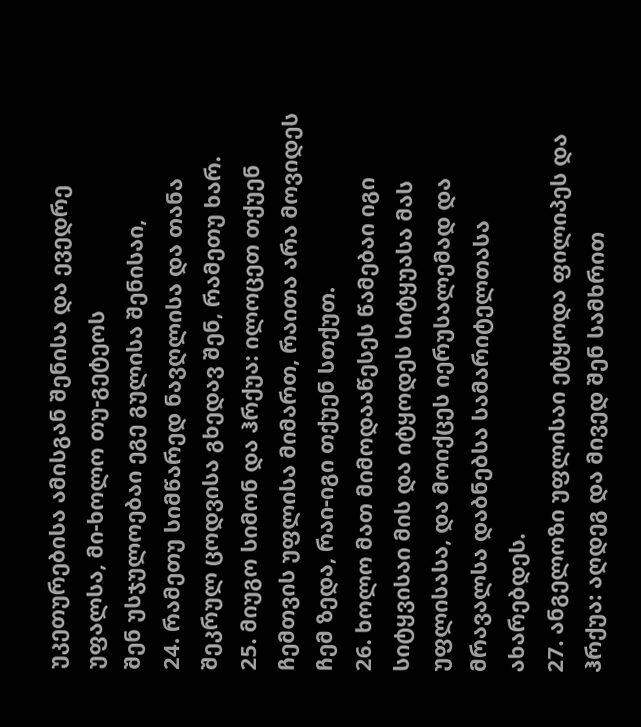უკეთურებისა ამისგან შენისა და ევედრე უფალსა, მი-ხოლო თუ-გეტეოს
შენ უსჯულოებაი ეგე გულისა შენისაი,
24. რამეთუ სიმწარედ ნავღლისა და თანა შეკრულ ცოდვისა გხედავ შენ, რამეთუ ხარ.
25. მიუგო სიმონ და ჰრქუა: ილოცეთ თქუენ ჩემთვის უფლისა მიმართ, რაითა არა მოვიდეს
ჩემ ზედა, რაი-იგი თქუენ სთქუთ.
26. ხოლო მათ მიმოდააწესეს წამებაი იგი სიტყვისაი მის და იტყოდეს სიტყუასა მას
უფლისასა, და მოიქცეს იერუსალემად და მრავალსა დაბნებსა სამარიტელთასა ახარებდეს.
27. ანგელოზი უფლისაი ეტყოდა ფილიპეს და ჰრქუა: აღდეგ და მივედ შენ სამხრით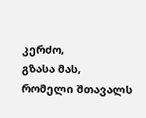კერძო,
გზასა მას, რომელი შთავალს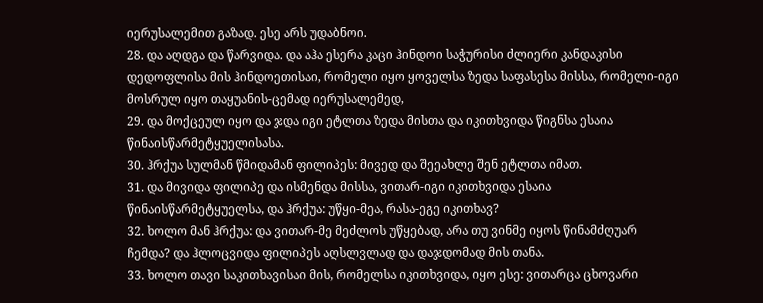იერუსალემით გაზად. ესე არს უდაბნოი.
28. და აღდგა და წარვიდა. და აჰა ესერა კაცი ჰინდოი საჭურისი ძლიერი კანდაკისი
დედოფლისა მის ჰინდოეთისაი, რომელი იყო ყოველსა ზედა საფასესა მისსა, რომელი-იგი
მოსრულ იყო თაყუანის-ცემად იერუსალემედ,
29. და მოქცეულ იყო და ჯდა იგი ეტლთა ზედა მისთა და იკითხვიდა წიგნსა ესაია
წინაისწარმეტყუელისასა.
30. ჰრქუა სულმან წმიდამან ფილიპეს: მივედ და შეეახლე შენ ეტლთა იმათ.
31. და მივიდა ფილიპე და ისმენდა მისსა, ვითარ-იგი იკითხვიდა ესაია
წინაისწარმეტყუელსა, და ჰრქუა: უწყი-მეა, რასა-ეგე იკითხავ?
32. ხოლო მან ჰრქუა: და ვითარ-მე მეძლოს უწყებად, არა თუ ვინმე იყოს წინამძღუარ
ჩემდა? და ჰლოცვიდა ფილიპეს აღსლვლად და დაჯდომად მის თანა.
33. ხოლო თავი საკითხავისაი მის, რომელსა იკითხვიდა, იყო ესე: ვითარცა ცხოვარი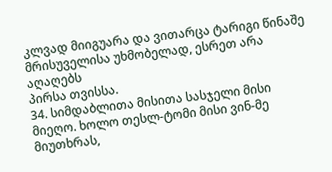კლვად მიიგუარა და ვითარცა ტარიგი წინაშე მრისუველისა უხმობელად, ესრეთ არა აღაღებს
პირსა თვისსა.
34. სიმდაბლითა მისითა სასჯელი მისი მიეღო. ხოლო თესლ-ტომი მისი ვინ-მე მიუთხრას,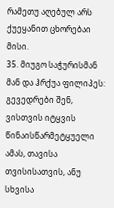რამეთუ აღებულ არს ქუეყანით ცხორებაი მისი.
35. მიუგო საჭურისმან მან და ჰრქუა ფილიპეს: გევედრები შენ, ვისთვის იტყვის
წინაისწარმეტყუელი ამას, თავისა თვისისათვის, ანუ სხვისა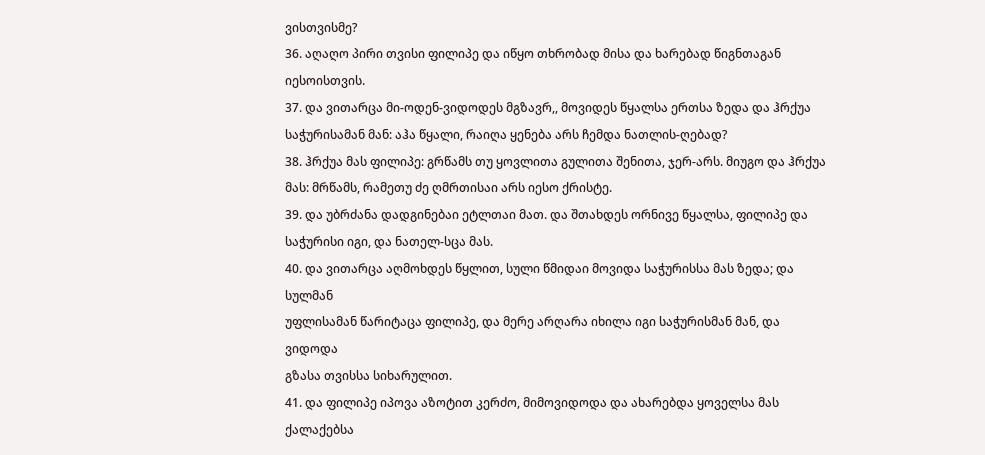ვისთვისმე?
36. აღაღო პირი თვისი ფილიპე და იწყო თხრობად მისა და ხარებად წიგნთაგან
იესოისთვის.
37. და ვითარცა მი-ოდენ-ვიდოდეს მგზავრ,, მოვიდეს წყალსა ერთსა ზედა და ჰრქუა
საჭურისამან მან: აჰა წყალი, რაიღა ყენება არს ჩემდა ნათლის-ღებად?
38. ჰრქუა მას ფილიპე: გრწამს თუ ყოვლითა გულითა შენითა, ჯერ-არს. მიუგო და ჰრქუა
მას: მრწამს, რამეთუ ძე ღმრთისაი არს იესო ქრისტე.
39. და უბრძანა დადგინებაი ეტლთაი მათ. და შთახდეს ორნივე წყალსა, ფილიპე და
საჭურისი იგი, და ნათელ-სცა მას.
40. და ვითარცა აღმოხდეს წყლით, სული წმიდაი მოვიდა საჭურისსა მას ზედა; და სულმან
უფლისამან წარიტაცა ფილიპე, და მერე არღარა იხილა იგი საჭურისმან მან, და ვიდოდა
გზასა თვისსა სიხარულით.
41. და ფილიპე იპოვა აზოტით კერძო, მიმოვიდოდა და ახარებდა ყოველსა მას ქალაქებსა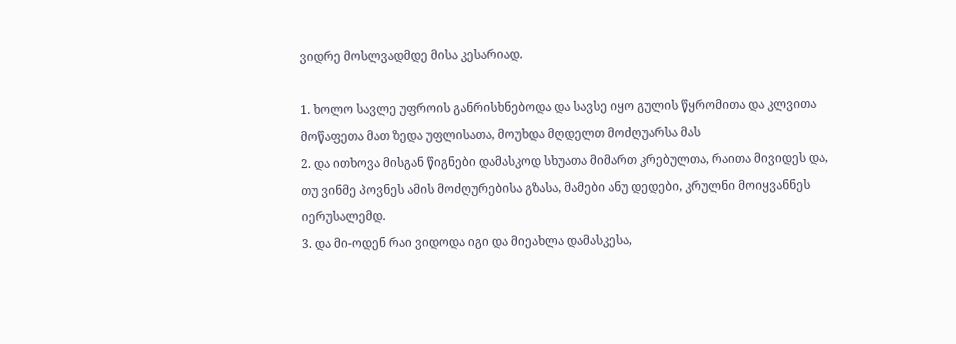ვიდრე მოსლვადმდე მისა კესარიად.

1. ხოლო სავლე უფროის განრისხნებოდა და სავსე იყო გულის წყრომითა და კლვითა
მოწაფეთა მათ ზედა უფლისათა, მოუხდა მღდელთ მოძღუარსა მას
2. და ითხოვა მისგან წიგნები დამასკოდ სხუათა მიმართ კრებულთა, რაითა მივიდეს და,
თუ ვინმე პოვნეს ამის მოძღურებისა გზასა, მამები ანუ დედები, კრულნი მოიყვანნეს
იერუსალემდ.
3. და მი-ოდენ რაი ვიდოდა იგი და მიეახლა დამასკესა,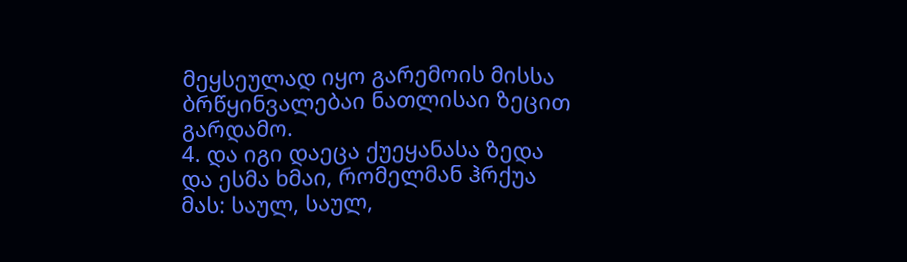მეყსეულად იყო გარემოის მისსა
ბრწყინვალებაი ნათლისაი ზეცით გარდამო.
4. და იგი დაეცა ქუეყანასა ზედა და ესმა ხმაი, რომელმან ჰრქუა მას: საულ, საულ,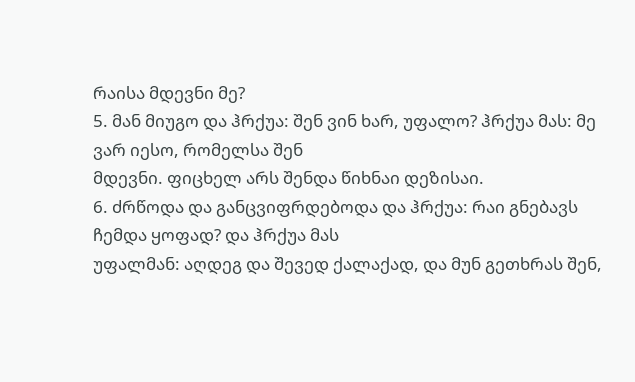რაისა მდევნი მე?
5. მან მიუგო და ჰრქუა: შენ ვინ ხარ, უფალო? ჰრქუა მას: მე ვარ იესო, რომელსა შენ
მდევნი. ფიცხელ არს შენდა წიხნაი დეზისაი.
6. ძრწოდა და განცვიფრდებოდა და ჰრქუა: რაი გნებავს ჩემდა ყოფად? და ჰრქუა მას
უფალმან: აღდეგ და შევედ ქალაქად, და მუნ გეთხრას შენ,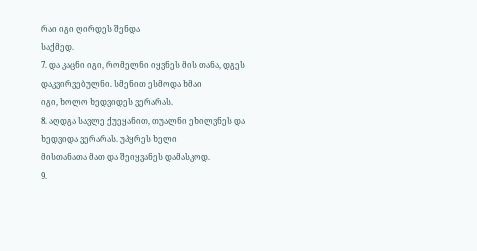რაი იგი ღირდეს შენდა
საქმედ.
7. და კაცნი იგი, რომელნი იყვნეს მის თანა, დგეს დაკვირვებულნი. სმენით ესმოდა ხმაი
იგი, ხოლო ხედვიდეს ვერარას.
8. აღდგა სავლე ქუეყანით, თუალნი ეხილვნეს და ხედვიდა ვერარას. უპყრეს ხელი
მისთანათა მათ და შეიყვანეს დამასკოდ.
9.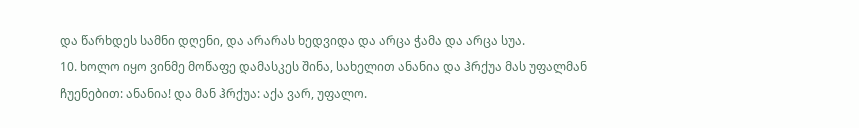და წარხდეს სამნი დღენი, და არარას ხედვიდა და არცა ჭამა და არცა სუა.
10. ხოლო იყო ვინმე მოწაფე დამასკეს შინა, სახელით ანანია და ჰრქუა მას უფალმან
ჩუენებით: ანანია! და მან ჰრქუა: აქა ვარ, უფალო.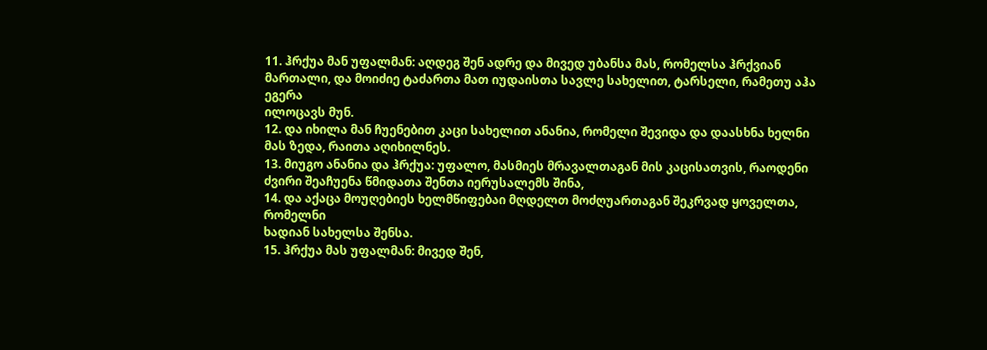11. ჰრქუა მან უფალმან: აღდეგ შენ ადრე და მივედ უბანსა მას, რომელსა ჰრქვიან
მართალი, და მოიძიე ტაძართა მათ იუდაისთა სავლე სახელით, ტარსელი, რამეთუ აჰა ეგერა
ილოცავს მუნ.
12. და იხილა მან ჩუენებით კაცი სახელით ანანია, რომელი შევიდა და დაასხნა ხელნი
მას ზედა, რაითა აღიხილნეს.
13. მიუგო ანანია და ჰრქუა: უფალო, მასმიეს მრავალთაგან მის კაცისათვის, რაოდენი
ძვირი შეაჩუენა წმიდათა შენთა იერუსალემს შინა,
14. და აქაცა მოუღებიეს ხელმწიფებაი მღდელთ მოძღუართაგან შეკრვად ყოველთა, რომელნი
ხადიან სახელსა შენსა.
15. ჰრქუა მას უფალმან: მივედ შენ,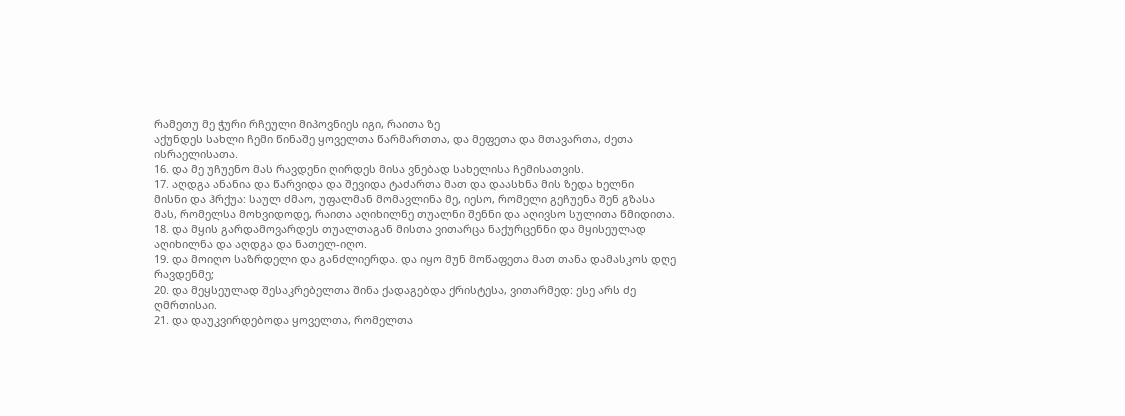რამეთუ მე ჭური რჩეული მიპოვნიეს იგი, რაითა ზე
აქუნდეს სახლი ჩემი წინაშე ყოველთა წარმართთა, და მეფეთა და მთავართა, ძეთა
ისრაელისათა.
16. და მე უჩუენო მას რავდენი ღირდეს მისა ვნებად სახელისა ჩემისათვის.
17. აღდგა ანანია და წარვიდა და შევიდა ტაძართა მათ და დაასხნა მის ზედა ხელნი
მისნი და ჰრქუა: საულ ძმაო, უფალმან მომავლინა მე, იესო, რომელი გეჩუენა შენ გზასა
მას, რომელსა მოხვიდოდე, რაითა აღიხილნე თუალნი შენნი და აღივსო სულითა წმიდითა.
18. და მყის გარდამოვარდეს თუალთაგან მისთა ვითარცა ნაქურცენნი და მყისეულად
აღიხილნა და აღდგა და ნათელ-იღო.
19. და მოიღო საზრდელი და განძლიერდა. და იყო მუნ მოწაფეთა მათ თანა დამასკოს დღე
რავდენმე;
20. და მეყსეულად შესაკრებელთა შინა ქადაგებდა ქრისტესა, ვითარმედ: ესე არს ძე
ღმრთისაი.
21. და დაუკვირდებოდა ყოველთა, რომელთა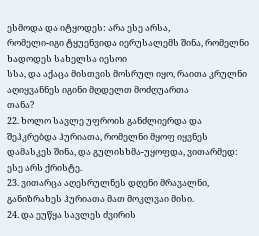ესმოდა და იტყოდეს: არა ესე არსა,
რომელი-იგი ტყუენვიდა იერუსალემს შინა, რომელნი ხადოდეს სახელსა იესოი
სსა, და აქაცა მისთვის მოსრულ იყო, რაითა კრულნი აღიყვანნეს იგინი მღდელთ მოძღუართა
თანა?
22. ხოლო სავლე უფროის განძლიერდა და შეჰკრებდა ჰურიათა, რომელნი მყოფ იყვნეს
დამასკეს შინა, და გულისხმა-უყოფდა, ვითარმედ: ესე არს ქრისტე.
23. ვითარცა აღესრულნეს დღენი მრავალნი, განიზრახეს ჰურიათა მათ მოკლვაი მისი.
24. და ეუწყა სავლეს ძვირის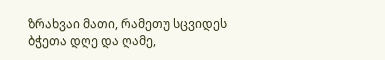ზრახვაი მათი, რამეთუ სცვიდეს ბჭეთა დღე და ღამე,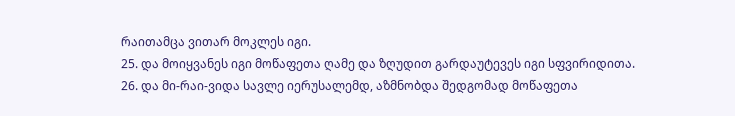რაითამცა ვითარ მოკლეს იგი.
25. და მოიყვანეს იგი მოწაფეთა ღამე და ზღუდით გარდაუტევეს იგი სფვირიდითა.
26. და მი-რაი-ვიდა სავლე იერუსალემდ, აზმნობდა შედგომად მოწაფეთა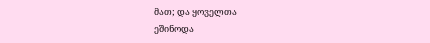მათ; და ყოველთა
ეშინოდა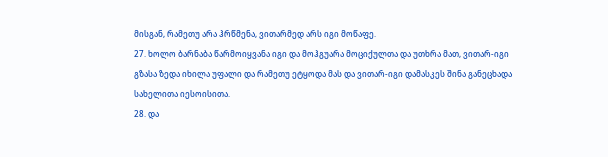მისგან, რამეთუ არა ჰრწმენა, ვითარმედ არს იგი მოწაფე.
27. ხოლო ბარნაბა წარმოიყვანა იგი და მოჰგუარა მოციქულთა და უთხრა მათ, ვითარ-იგი
გზასა ზედა იხილა უფალი და რამეთუ ეტყოდა მას და ვითარ-იგი დამასკეს შინა განეცხადა
სახელითა იესოისითა.
28. და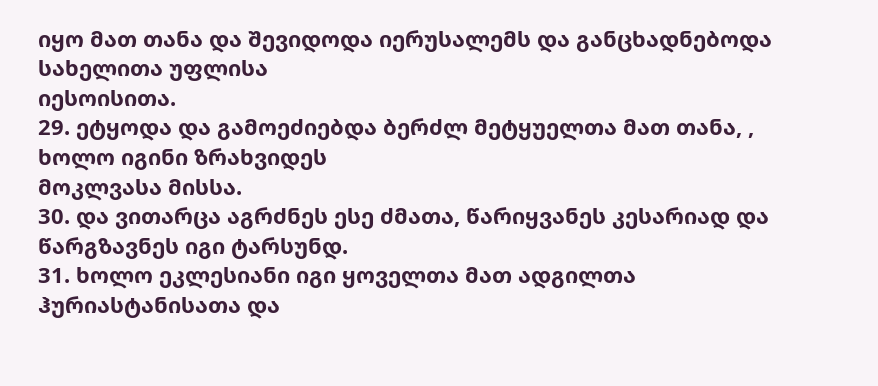იყო მათ თანა და შევიდოდა იერუსალემს და განცხადნებოდა სახელითა უფლისა
იესოისითა.
29. ეტყოდა და გამოეძიებდა ბერძლ მეტყუელთა მათ თანა, , ხოლო იგინი ზრახვიდეს
მოკლვასა მისსა.
30. და ვითარცა აგრძნეს ესე ძმათა, წარიყვანეს კესარიად და წარგზავნეს იგი ტარსუნდ.
31. ხოლო ეკლესიანი იგი ყოველთა მათ ადგილთა ჰურიასტანისათა და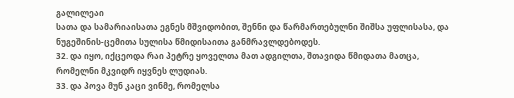გალილეაი
სათა და სამარიაისათა ეგნეს მშვიდობით, შენნი და წარმართებულნი შიშსა უფლისასა, და
ნუგეშინის-ცემითა სულისა წმიდისაითა განმრავლდებოდეს.
32. და იყო, იქცეოდა რაი პეტრე ყოველთა მათ ადგილთა, შთავიდა წმიდათა მათცა,
რომელნი მკვიდრ იყვნეს ლუდიას.
33. და პოვა მუნ კაცი ვინმე, რომელსა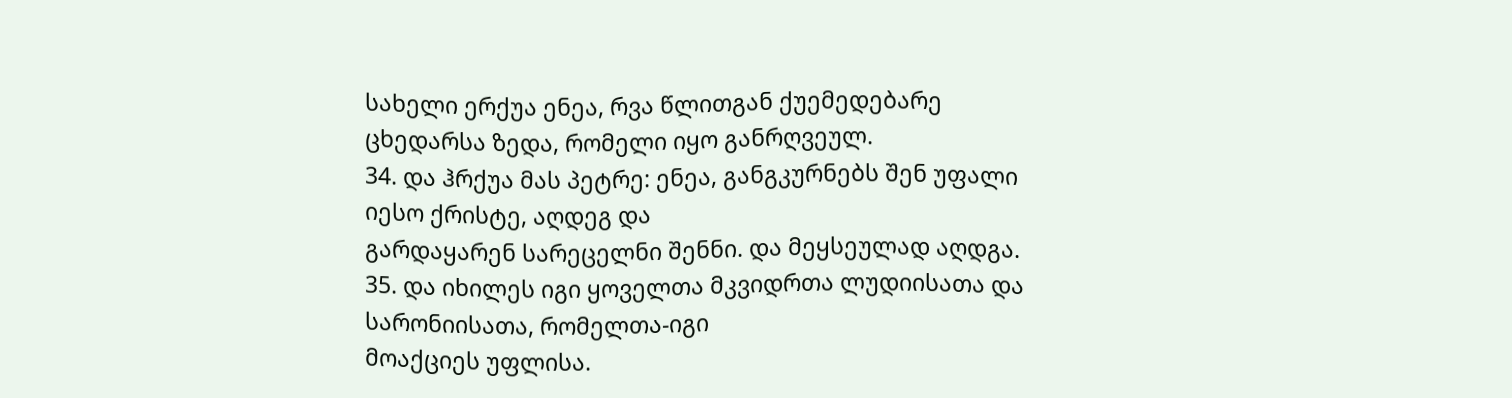სახელი ერქუა ენეა, რვა წლითგან ქუემედებარე
ცხედარსა ზედა, რომელი იყო განრღვეულ.
34. და ჰრქუა მას პეტრე: ენეა, განგკურნებს შენ უფალი იესო ქრისტე, აღდეგ და
გარდაყარენ სარეცელნი შენნი. და მეყსეულად აღდგა.
35. და იხილეს იგი ყოველთა მკვიდრთა ლუდიისათა და სარონიისათა, რომელთა-იგი
მოაქციეს უფლისა.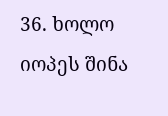36. ხოლო იოპეს შინა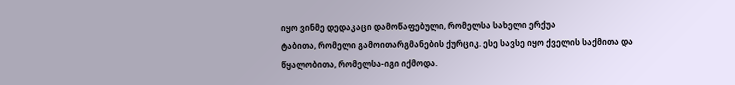იყო ვინმე დედაკაცი დამოწაფებული, რომელსა სახელი ერქუა
ტაბითა, რომელი გამოითარგმანების ქურციკ. ესე სავსე იყო ქველის საქმითა და
წყალობითა, რომელსა-იგი იქმოდა.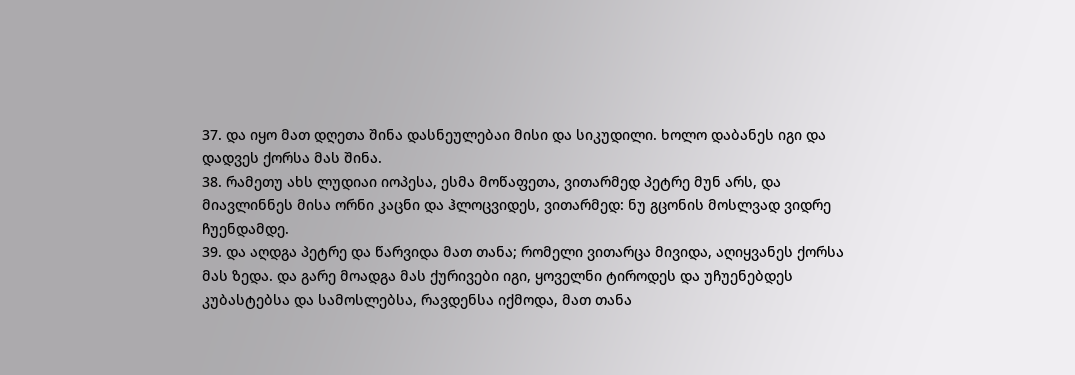37. და იყო მათ დღეთა შინა დასნეულებაი მისი და სიკუდილი. ხოლო დაბანეს იგი და
დადვეს ქორსა მას შინა.
38. რამეთუ ახს ლუდიაი იოპესა, ესმა მოწაფეთა, ვითარმედ პეტრე მუნ არს, და
მიავლინნეს მისა ორნი კაცნი და ჰლოცვიდეს, ვითარმედ: ნუ გცონის მოსლვად ვიდრე
ჩუენდამდე.
39. და აღდგა პეტრე და წარვიდა მათ თანა; რომელი ვითარცა მივიდა, აღიყვანეს ქორსა
მას ზედა. და გარე მოადგა მას ქურივები იგი, ყოველნი ტიროდეს და უჩუენებდეს
კუბასტებსა და სამოსლებსა, რავდენსა იქმოდა, მათ თანა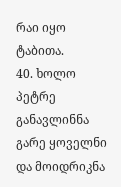რაი იყო ტაბითა.
40. ხოლო პეტრე განავლინნა გარე ყოველნი და მოიდრიკნა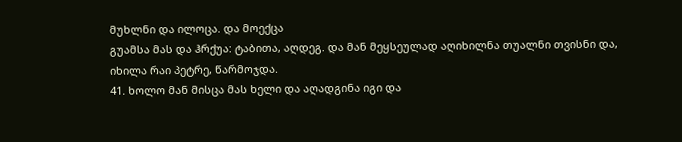მუხლნი და ილოცა. და მოექცა
გუამსა მას და ჰრქუა: ტაბითა, აღდეგ. და მან მეყსეულად აღიხილნა თუალნი თვისნი და,
იხილა რაი პეტრე, წარმოჯდა.
41. ხოლო მან მისცა მას ხელი და აღადგინა იგი და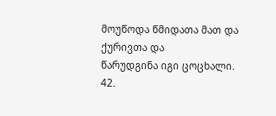მოუწოდა წმიდათა მათ და ქურივთა და
წარუდგინა იგი ცოცხალი.
42.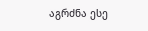აგრძნა ესე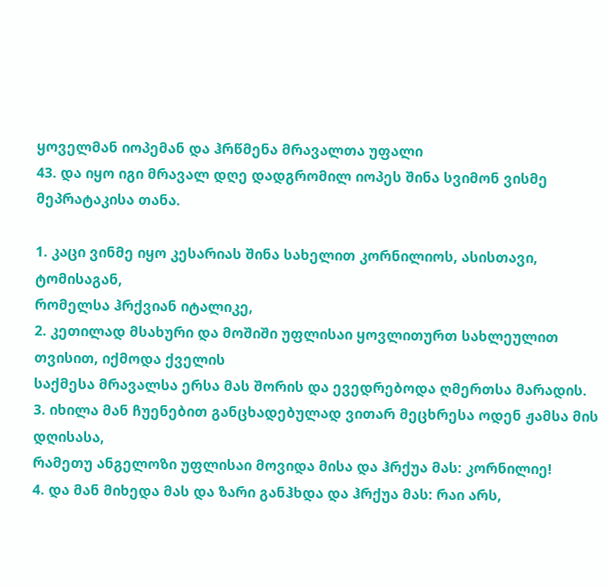ყოველმან იოპემან და ჰრწმენა მრავალთა უფალი
43. და იყო იგი მრავალ დღე დადგრომილ იოპეს შინა სვიმონ ვისმე მეპრატაკისა თანა.

1. კაცი ვინმე იყო კესარიას შინა სახელით კორნილიოს, ასისთავი, ტომისაგან,
რომელსა ჰრქვიან იტალიკე,
2. კეთილად მსახური და მოშიში უფლისაი ყოვლითურთ სახლეულით თვისით, იქმოდა ქველის
საქმესა მრავალსა ერსა მას შორის და ევედრებოდა ღმერთსა მარადის.
3. იხილა მან ჩუენებით განცხადებულად ვითარ მეცხრესა ოდენ ჟამსა მის დღისასა,
რამეთუ ანგელოზი უფლისაი მოვიდა მისა და ჰრქუა მას: კორნილიე!
4. და მან მიხედა მას და ზარი განჰხდა და ჰრქუა მას: რაი არს,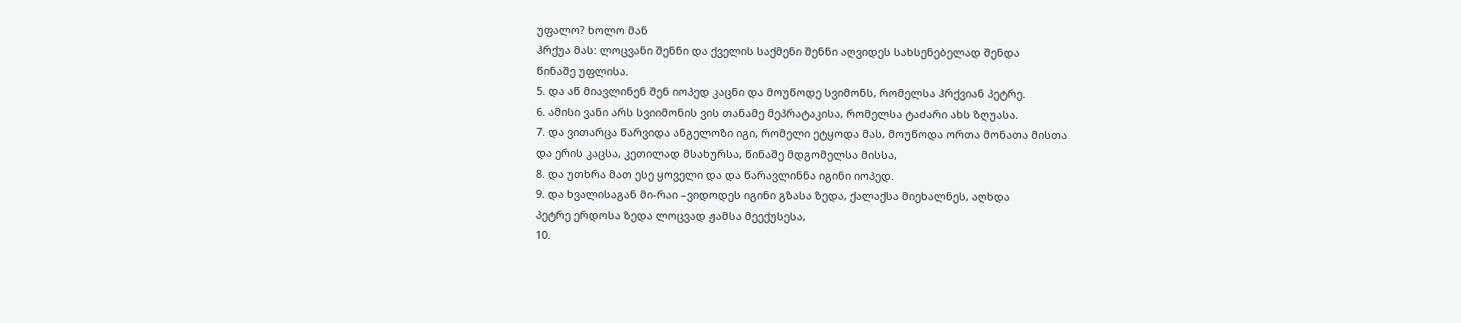უფალო? ხოლო მან
ჰრქუა მას: ლოცვანი შენნი და ქველის საქმენი შენნი აღვიდეს სახსენებელად შენდა
წინაშე უფლისა.
5. და აწ მიავლინენ შენ იოპედ კაცნი და მოუწოდე სვიმონს, რომელსა ჰრქვიან პეტრე.
6. ამისი ვანი არს სვიიმონის ვის თანამე მეპრატაკისა, რომელსა ტაძარი ახს ზღუასა.
7. და ვითარცა წარვიდა ანგელოზი იგი, რომელი ეტყოდა მას, მოუწოდა ორთა მონათა მისთა
და ერის კაცსა, კეთილად მსახურსა, წინაშე მდგომელსა მისსა,
8. და უთხრა მათ ესე ყოველი და და წარავლინნა იგინი იოპედ.
9. და ხვალისაგან მი-რაი –ვიდოდეს იგინი გზასა ზედა, ქალაქსა მიეხალნეს, აღხდა
პეტრე ერდოსა ზედა ლოცვად ჟამსა მეექუსესა,
10.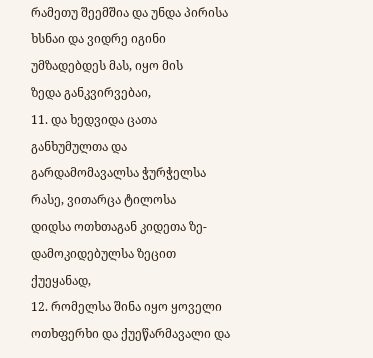რამეთუ შეემშია და უნდა პირისა ხსნაი და ვიდრე იგინი უმზადებდეს მას, იყო მის
ზედა განკვირვებაი,
11. და ხედვიდა ცათა განხუმულთა და გარდამომავალსა ჭურჭელსა რასე, ვითარცა ტილოსა
დიდსა ოთხთაგან კიდეთა ზე-დამოკიდებულსა ზეცით ქუეყანად,
12. რომელსა შინა იყო ყოველი ოთხფერხი და ქუეწარმავალი და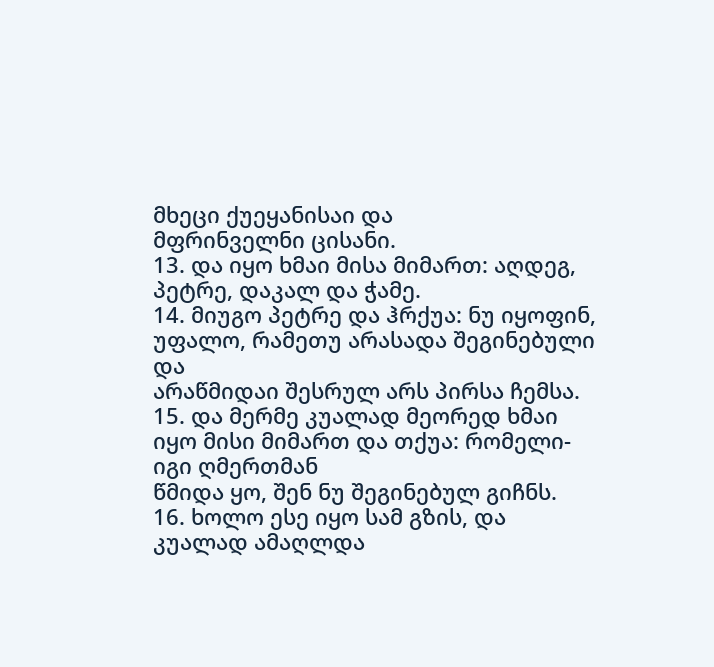მხეცი ქუეყანისაი და
მფრინველნი ცისანი.
13. და იყო ხმაი მისა მიმართ: აღდეგ, პეტრე, დაკალ და ჭამე.
14. მიუგო პეტრე და ჰრქუა: ნუ იყოფინ, უფალო, რამეთუ არასადა შეგინებული და
არაწმიდაი შესრულ არს პირსა ჩემსა.
15. და მერმე კუალად მეორედ ხმაი იყო მისი მიმართ და თქუა: რომელი-იგი ღმერთმან
წმიდა ყო, შენ ნუ შეგინებულ გიჩნს.
16. ხოლო ესე იყო სამ გზის, და კუალად ამაღლდა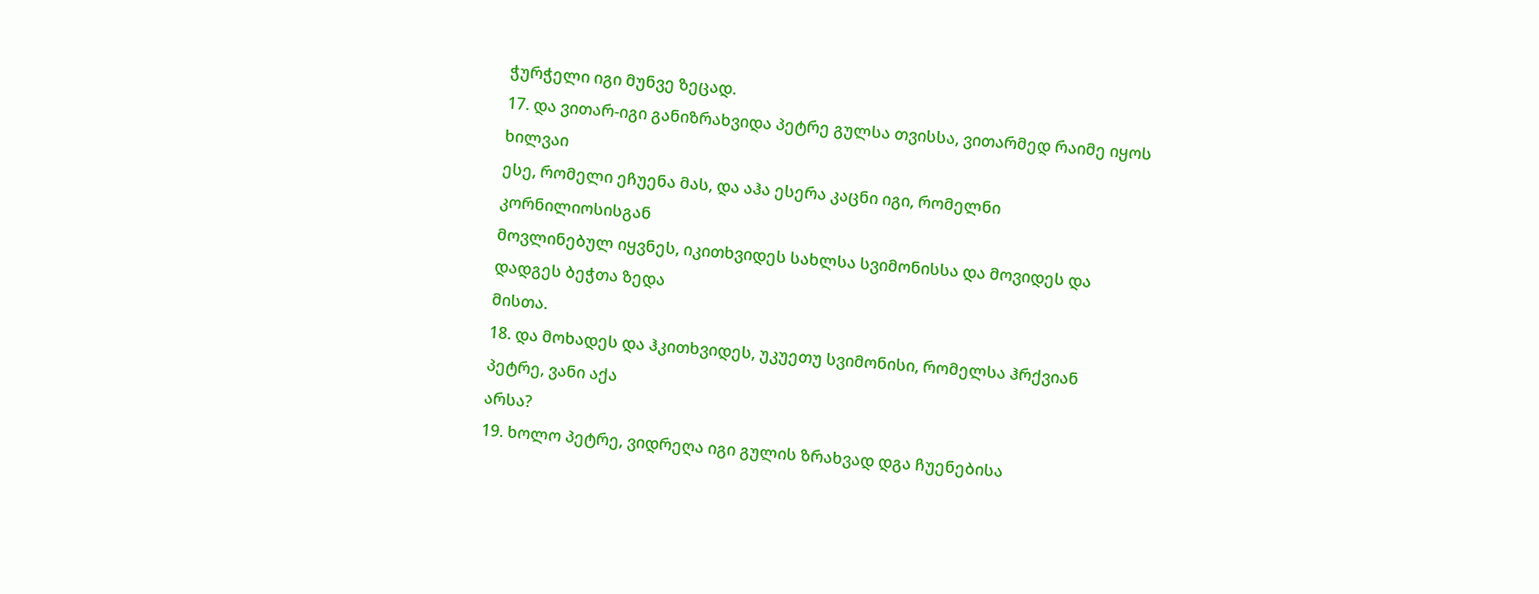ჭურჭელი იგი მუნვე ზეცად.
17. და ვითარ-იგი განიზრახვიდა პეტრე გულსა თვისსა, ვითარმედ რაიმე იყოს ხილვაი
ესე, რომელი ეჩუენა მას, და აჰა ესერა კაცნი იგი, რომელნი კორნილიოსისგან
მოვლინებულ იყვნეს, იკითხვიდეს სახლსა სვიმონისსა და მოვიდეს და დადგეს ბეჭთა ზედა
მისთა.
18. და მოხადეს და ჰკითხვიდეს, უკუეთუ სვიმონისი, რომელსა ჰრქვიან პეტრე, ვანი აქა
არსა?
19. ხოლო პეტრე, ვიდრეღა იგი გულის ზრახვად დგა ჩუენებისა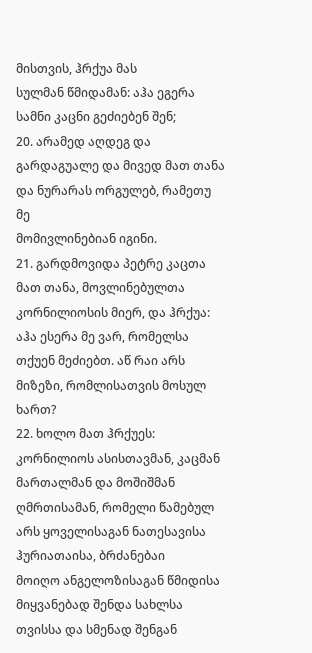მისთვის, ჰრქუა მას
სულმან წმიდამან: აჰა ეგერა სამნი კაცნი გეძიებენ შენ;
20. არამედ აღდეგ და გარდაგუალე და მივედ მათ თანა და ნურარას ორგულებ, რამეთუ მე
მომივლინებიან იგინი.
21. გარდმოვიდა პეტრე კაცთა მათ თანა, მოვლინებულთა კორნილიოსის მიერ, და ჰრქუა:
აჰა ესერა მე ვარ, რომელსა თქუენ მეძიებთ. აწ რაი არს მიზეზი, რომლისათვის მოსულ
ხართ?
22. ხოლო მათ ჰრქუეს: კორნილიოს ასისთავმან, კაცმან მართალმან და მოშიშმან
ღმრთისამან, რომელი წამებულ არს ყოველისაგან ნათესავისა ჰურიათაისა, ბრძანებაი
მოიღო ანგელოზისაგან წმიდისა მიყვანებად შენდა სახლსა თვისსა და სმენად შენგან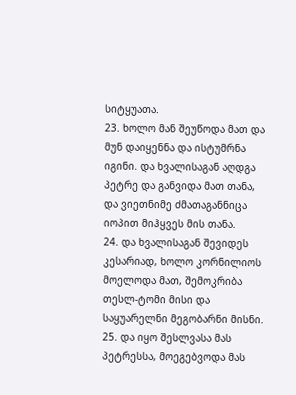სიტყუათა.
23. ხოლო მან შეუწოდა მათ და მუნ დაიყენნა და ისტუმრნა იგინი. და ხვალისაგან აღდგა
პეტრე და განვიდა მათ თანა, და ვიეთნიმე ძმათაგანნიცა იოპით მიჰყვეს მის თანა.
24. და ხვალისაგან შევიდეს კესარიად, ხოლო კორნილიოს მოელოდა მათ, შემოკრიბა
თესლ-ტომი მისი და საყუარელნი მეგობარნი მისნი.
25. და იყო შესლვასა მას პეტრესსა, მოეგებვოდა მას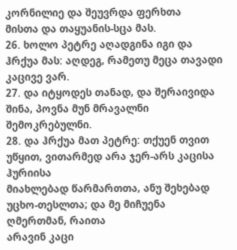კორნილიე და შეუვრდა ფერხთა
მისთა და თაყუანის-სცა მას.
26. ხოლო პეტრე აღადგინა იგი და ჰრქუა მას: აღდეგ, რამეთუ მეცა თავადი კაცივე ვარ.
27. და იტყოდეს თანად, და შერაივიდა შინა, პოვნა მუნ მრავალნი შემოკრებულნი.
28. და ჰრქუა მათ პეტრე: თქუენ თვით უწყით, ვითარმედ არა ჯერ-არს კაცისა ჰურიისა
მიახლებად წარმართთა, ანუ შეხებად უცხო-თესლთა; და მე მიჩუენა ღმერთმან, რაითა
არავინ კაცი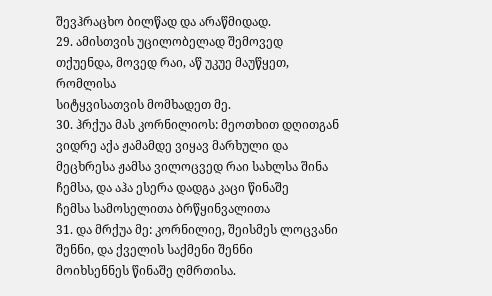შევჰრაცხო ბილწად და არაწმიდად.
29. ამისთვის უცილობელად შემოვედ თქუენდა, მოვედ რაი, აწ უკუე მაუწყეთ, რომლისა
სიტყვისათვის მომხადეთ მე.
30. ჰრქუა მას კორნილიოს: მეოთხით დღითგან ვიდრე აქა ჟამამდე ვიყავ მარხული და
მეცხრესა ჟამსა ვილოცვედ რაი სახლსა შინა ჩემსა, და აჰა ესერა დადგა კაცი წინაშე
ჩემსა სამოსელითა ბრწყინვალითა
31. და მრქუა მე: კორნილიე, შეისმეს ლოცვანი შენნი, და ქველის საქმენი შენნი
მოიხსენნეს წინაშე ღმრთისა.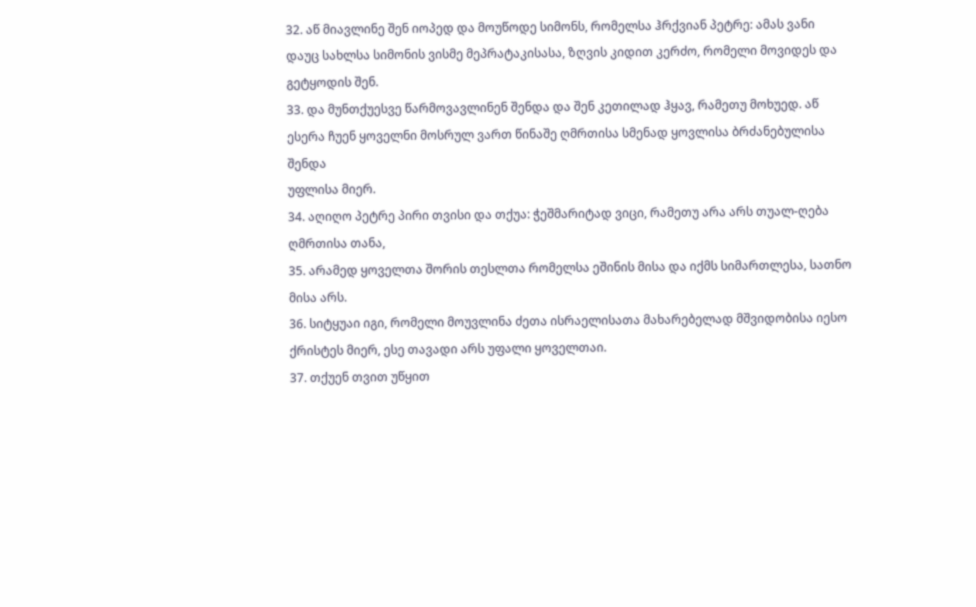32. აწ მიავლინე შენ იოპედ და მოუწოდე სიმონს, რომელსა ჰრქვიან პეტრე: ამას ვანი
დაუც სახლსა სიმონის ვისმე მეპრატაკისასა, ზღვის კიდით კერძო, რომელი მოვიდეს და
გეტყოდის შენ.
33. და მუნთქუესვე წარმოვავლინენ შენდა და შენ კეთილად ჰყავ, რამეთუ მოხუედ. აწ
ესერა ჩუენ ყოველნი მოსრულ ვართ წინაშე ღმრთისა სმენად ყოვლისა ბრძანებულისა შენდა
უფლისა მიერ.
34. აღიღო პეტრე პირი თვისი და თქუა: ჭეშმარიტად ვიცი, რამეთუ არა არს თუალ-ღება
ღმრთისა თანა,
35. არამედ ყოველთა შორის თესლთა რომელსა ეშინის მისა და იქმს სიმართლესა, სათნო
მისა არს.
36. სიტყუაი იგი, რომელი მოუვლინა ძეთა ისრაელისათა მახარებელად მშვიდობისა იესო
ქრისტეს მიერ, ესე თავადი არს უფალი ყოველთაი.
37. თქუენ თვით უწყით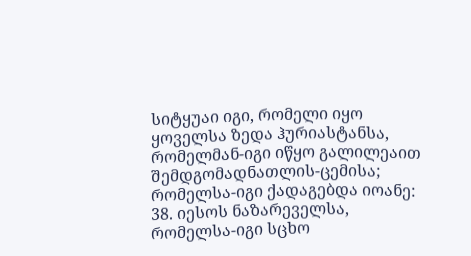სიტყუაი იგი, რომელი იყო ყოველსა ზედა ჰურიასტანსა,
რომელმან-იგი იწყო გალილეაით შემდგომადნათლის-ცემისა; რომელსა-იგი ქადაგებდა იოანე:
38. იესოს ნაზარეველსა, რომელსა-იგი სცხო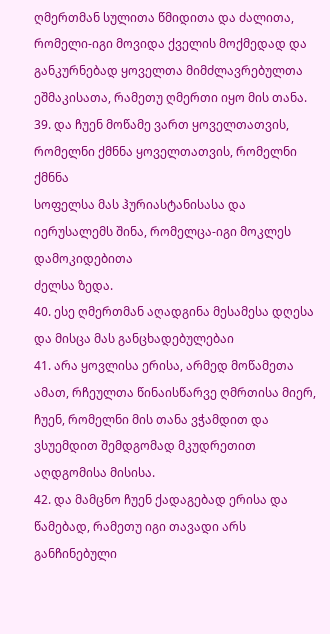ღმერთმან სულითა წმიდითა და ძალითა,
რომელი-იგი მოვიდა ქველის მოქმედად და განკურნებად ყოველთა მიმძლავრებულთა
ეშმაკისათა, რამეთუ ღმერთი იყო მის თანა.
39. და ჩუენ მოწამე ვართ ყოველთათვის, რომელნი ქმნნა ყოველთათვის, რომელნი ქმნნა
სოფელსა მას ჰურიასტანისასა და იერუსალემს შინა, რომელცა-იგი მოკლეს დამოკიდებითა
ძელსა ზედა.
40. ესე ღმერთმან აღადგინა მესამესა დღესა და მისცა მას განცხადებულებაი
41. არა ყოვლისა ერისა, არმედ მოწამეთა ამათ, რჩეულთა წინაისწარვე ღმრთისა მიერ,
ჩუენ, რომელნი მის თანა ვჭამდით და ვსუემდით შემდგომად მკუდრეთით აღდგომისა მისისა.
42. და მამცნო ჩუენ ქადაგებად ერისა და წამებად, რამეთუ იგი თავადი არს განჩინებული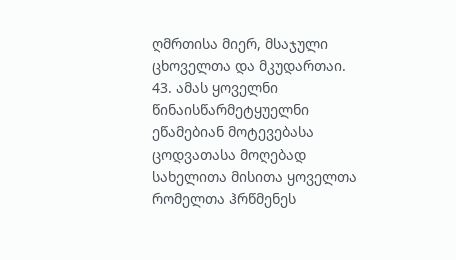ღმრთისა მიერ, მსაჯული ცხოველთა და მკუდართაი.
43. ამას ყოველნი წინაისწარმეტყუელნი ეწამებიან მოტევებასა ცოდვათასა მოღებად
სახელითა მისითა ყოველთა რომელთა ჰრწმენეს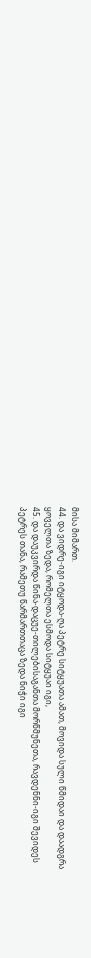მისა მიმართ.
44. და ვიდრე-იგი იტყოდა-ღა პეტრე სიტყუათა ამათ, მოვიდა სული წმიდაი და დაადგრა
ყოველთა ზედა, რომელთა ესმოდა სიტყუაი იგი,
45. და დაუკვირდა წინა-დაცუე-თილებისაგანთა მორწმუნეთა, რავდენნი-იგი შევიდეს
პეტრეს თანა, რამეთუ წარმართთაცა ზედა ნიჭი იგი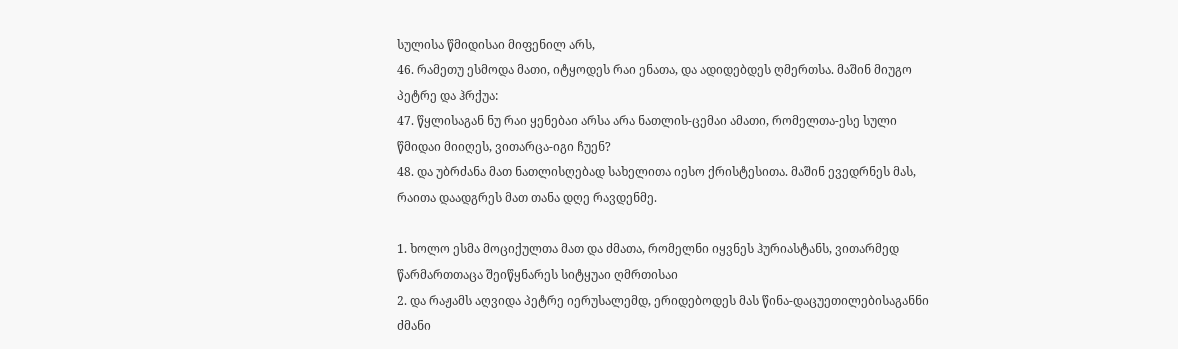სულისა წმიდისაი მიფენილ არს,
46. რამეთუ ესმოდა მათი, იტყოდეს რაი ენათა, და ადიდებდეს ღმერთსა. მაშინ მიუგო
პეტრე და ჰრქუა:
47. წყლისაგან ნუ რაი ყენებაი არსა არა ნათლის-ცემაი ამათი, რომელთა-ესე სული
წმიდაი მიიღეს, ვითარცა-იგი ჩუენ?
48. და უბრძანა მათ ნათლისღებად სახელითა იესო ქრისტესითა. მაშინ ევედრნეს მას,
რაითა დაადგრეს მათ თანა დღე რავდენმე.

1. ხოლო ესმა მოციქულთა მათ და ძმათა, რომელნი იყვნეს ჰურიასტანს, ვითარმედ
წარმართთაცა შეიწყნარეს სიტყუაი ღმრთისაი
2. და რაჟამს აღვიდა პეტრე იერუსალემდ, ერიდებოდეს მას წინა-დაცუეთილებისაგანნი
ძმანი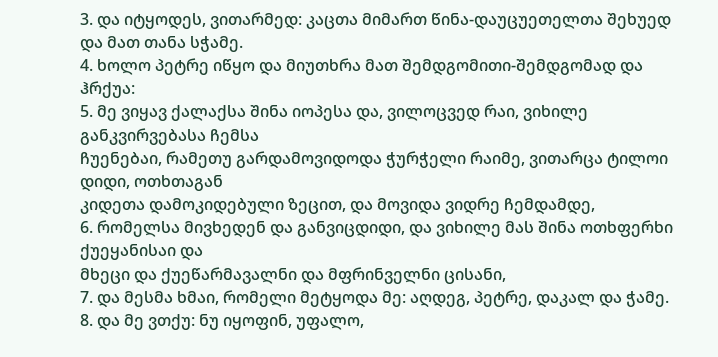3. და იტყოდეს, ვითარმედ: კაცთა მიმართ წინა-დაუცუეთელთა შეხუედ და მათ თანა სჭამე.
4. ხოლო პეტრე იწყო და მიუთხრა მათ შემდგომითი-შემდგომად და ჰრქუა:
5. მე ვიყავ ქალაქსა შინა იოპესა და, ვილოცვედ რაი, ვიხილე განკვირვებასა ჩემსა
ჩუენებაი, რამეთუ გარდამოვიდოდა ჭურჭელი რაიმე, ვითარცა ტილოი დიდი, ოთხთაგან
კიდეთა დამოკიდებული ზეცით, და მოვიდა ვიდრე ჩემდამდე,
6. რომელსა მივხედენ და განვიცდიდი, და ვიხილე მას შინა ოთხფერხი ქუეყანისაი და
მხეცი და ქუეწარმავალნი და მფრინველნი ცისანი,
7. და მესმა ხმაი, რომელი მეტყოდა მე: აღდეგ, პეტრე, დაკალ და ჭამე.
8. და მე ვთქუ: ნუ იყოფინ, უფალო,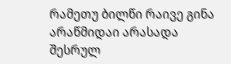რამეთუ ბილწი რაივე გინა არაწმიდაი არასადა
შესრულ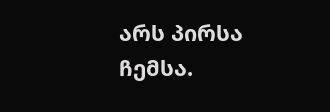არს პირსა ჩემსა.